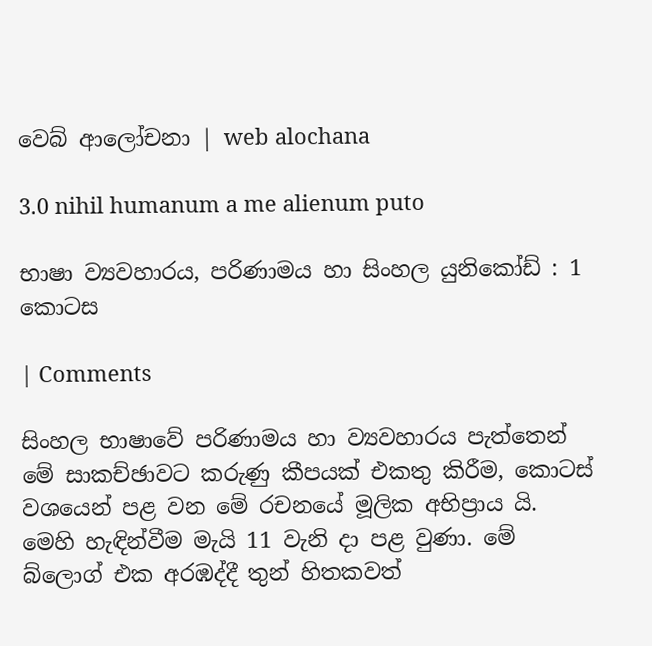වෙබ් ආලෝචනා | web alochana

3.0 nihil humanum a me alienum puto

භාෂා ව්‍යවහාරය, පරිණාමය හා සිංහල යුනිකෝඩ් : 1 කොටස

| Comments

සිංහල භාෂාවේ පරිණාමය හා ව්‍යවහාරය පැත්තෙන් මේ සාකච්ඡාවට කරුණු කීපයක් එකතු කිරීම, කොටස් වශයෙන් පළ වන මේ රචනයේ මූලික අභිප්‍රාය යි. මෙහි හැඳින්වීම මැයි 11 වැනි දා පළ වුණා. මේ බ්ලොග් එක අරඹද්දී තුන් හිතකවත්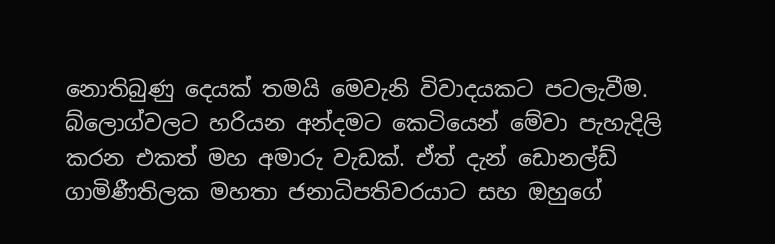නොතිබුණු දෙයක් තමයි මෙවැනි විවාදයකට පටලැවීම. බ්ලොග්වලට හරියන අන්දමට කෙටියෙන් මේවා පැහැදිලි කරන එකත් මහ අමාරු වැඩක්. ඒත් දැන් ඩොනල්ඩ් ගාමිණීතිලක මහතා ජනාධිපතිවරයාට සහ ඔහුගේ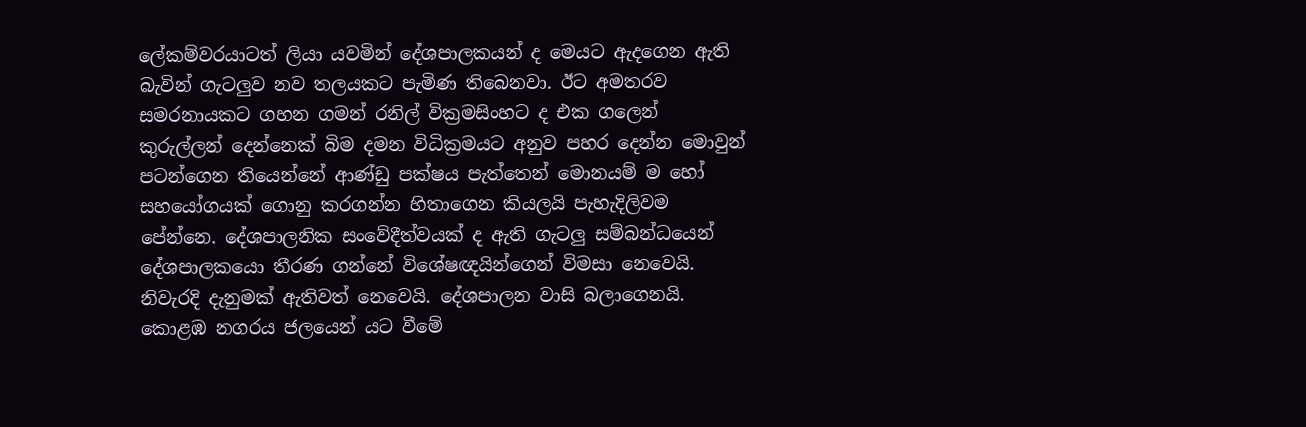ලේකම්වරයාටත් ලියා යවමින් දේශපාලකයන් ද මෙයට ඇදගෙන ඇති බැවින් ගැටලුව නව තලයකට පැමිණ තිබෙනවා. ඊට අමතරව සමරනායකට ගහන ගමන් රනිල් වික්‍රමසිංහට ද එක ගලෙන් කුරුල්ලන් දෙන්නෙක් බිම දමන විධික්‍රමයට අනුව පහර දෙන්න මොවුන් පටන්ගෙන තියෙන්නේ ආණ්ඩු පක්ෂය පැත්තෙන් මොනයම් ම හෝ සහයෝගයක් ගොනු කරගන්න හිතාගෙන කියලයි පැහැදිලිවම පේන්නෙ. දේශපාලනික සංවේදීත්වයක් ද ඇති ගැටලු සම්බන්ධයෙන් දේශපාලකයො තීරණ ගන්නේ විශේෂඥයින්ගෙන් විමසා නෙවෙයි. නිවැරදි දැනුමක් ඇතිවත් නෙවෙයි. දේශපාලන වාසි බලාගෙනයි. කොළඹ නගරය ජලයෙන් යට වීමේ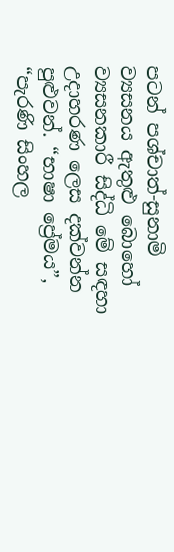පටන් පශ්චාත්-සුනාමි ව්‍යසනය ඇතුළු බොහෝ ව්‍යසනකාරී සිද්ධි මේ සඳහා උදාහරණ ලෙස දක්වන්න පුළුවන්. “භාෂා ප්‍රේමය”, “පැරණි සිංහල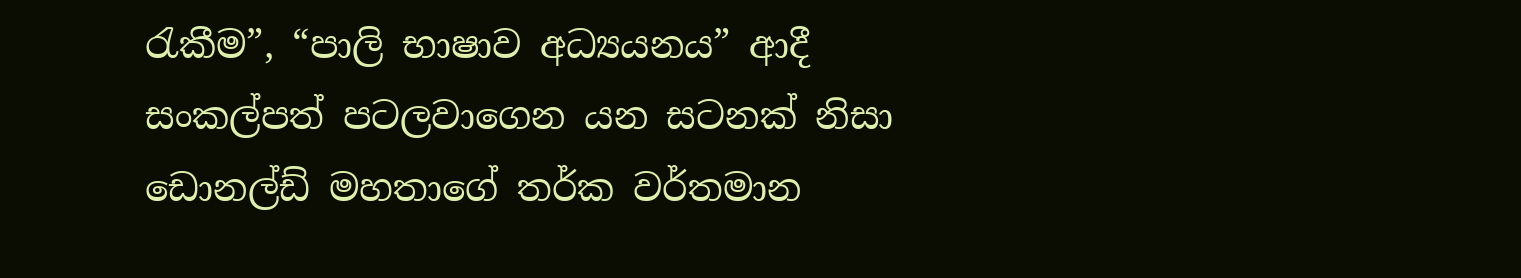රැකීම”, “පාලි භාෂාව අධ්‍යයනය” ආදී සංකල්පත් පටලවාගෙන යන සටනක් නිසා ඩොනල්ඩ් මහතාගේ තර්ක වර්තමාන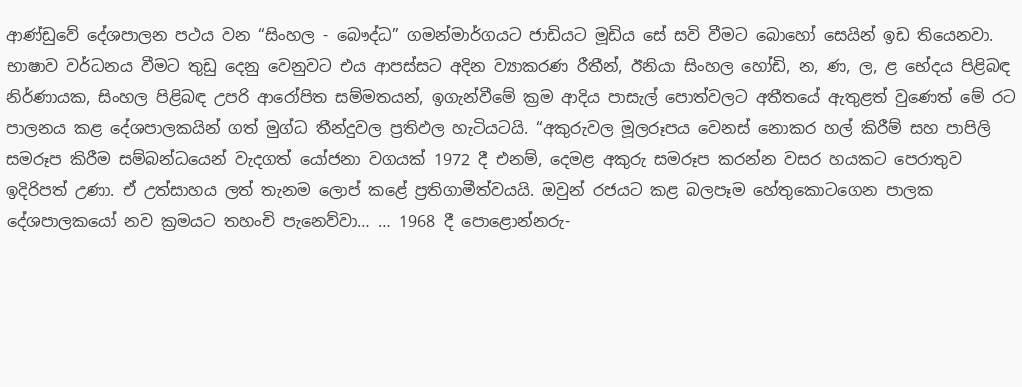ආණ්ඩුවේ දේශපාලන පථය වන “සිංහල - බෞද්ධ” ගමන්මාර්ගයට ජාඩියට මූඩිය සේ සවි වීමට බොහෝ සෙයින් ඉඩ තියෙනවා. භාෂාව වර්ධනය වීමට තුඩු දෙනු වෙනුවට එය ආපස්සට අදින ව්‍යාකරණ රීතීන්, ඊනියා සිංහල හෝඩි, න, ණ, ල, ළ භේදය පිළිබඳ නිර්ණායක, සිංහල පිළිබඳ උපරි ආරෝපිත සම්මතයන්, ඉගැන්වීමේ ක්‍රම ආදිය පාසැල් පොත්වලට අතීතයේ ඇතුළත් වුණෙත් මේ රට පාලනය කළ දේශපාලකයින් ගත් මුග්ධ තීන්දුවල ප්‍රතිඵල හැටියටයි. “අකුරුවල මූලරූපය වෙනස් නොකර හල් කිරීම් සහ පාපිලි සමරූප කිරීම සම්බන්ධයෙන් වැදගත් යෝජනා වගයක් 1972 දී එනම්, දෙමළ අකුරු සමරූප කරන්න වසර හයකට පෙරාතුව ඉදිරිපත් උණා. ඒ උත්සාහය ලත් තැනම ලොප් කළේ ප්‍රතිගාමීත්වයයි. ඔවුන් රජයට කළ බලපෑම හේතුකොටගෙන පාලක දේශපාලකයෝ නව ක්‍රමයට තහංචි පැනෙව්වා… … 1968 දී පොළොන්නරු-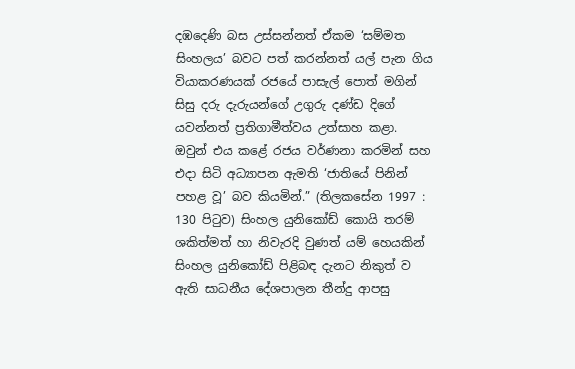දඹදෙණි බස උස්සන්නත් ඒකම ‘සම්මත සිංහලය’ බවට පත් කරන්නත් යල් පැන ගිය වියාකරණයක් රජයේ පාසැල් පොත් මගින් සිසු දරු දැරුයන්ගේ උගුරු දණ්ඩ දිගේ යවන්නත් ප්‍රතිගාමීත්වය උත්සාහ කළා. ඔවුන් එය කළේ රජය වර්ණනා කරමින් සහ එදා සිටි අධ්‍යාපන ඇමති ‘ජාතියේ පිනින් පහළ වූ’ බව කියමින්.” (තිලකසේන 1997 : 130 පිටුව) සිංහල යුනිකෝඩ් කොයි තරම් ශකිත්මත් හා නිවැරදි වුණත් යම් හෙයකින් සිංහල යුනිකෝඩ් පිළිබඳ දැනට නිකුත් ව ඇති සාධනීය දේශපාලන තීන්දු ආපසු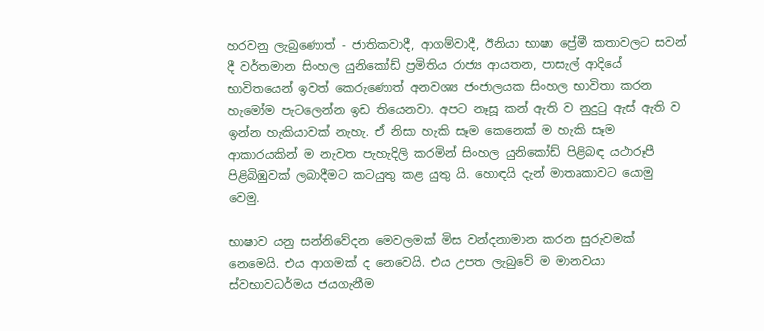හරවනු ලැබුණොත් - ජාතිකවාදී, ආගම්වාදී, ඊනියා භාෂා ප්‍රේමී කතාවලට සවන් දී වර්තමාන සිංහල යුනිකෝඩ් ප්‍රමිතිය රාජ්‍ය ආයතන, පාසැල් ආදියේ භාවිතයෙන් ඉවත් කෙරුණොත් අනවශ්‍ය ජංජාලයක සිංහල භාවිතා කරන හැමෝම පැටලෙන්න ඉඩ තියෙනවා. අපට නෑසූ කන් ඇති ව නුදුටු ඇස් ඇති ව ඉන්න හැකියාවක් නැහැ. ඒ නිසා හැකි සෑම කෙනෙක් ම හැකි සෑම ආකාරයකින් ම නැවත පැහැදිලි කරමින් සිංහල යුනිකෝඩ් පිළිබඳ යථාරූපී පිළිබිඹුවක් ලබාදීමට කටයුතු කළ යුතු යි. හොඳයි දැන් මාතෘකාවට යොමු වෙමු.

භාෂාව යනු සන්නිවේදන මෙවලමක් මිස වන්දනාමාන කරන සුරුවමක් නෙමෙයි. එය ආගමක් ද නෙවෙයි. එය උපත ලැබුවේ ම මානවයා ස්වභාවධර්මය ජයගැනීම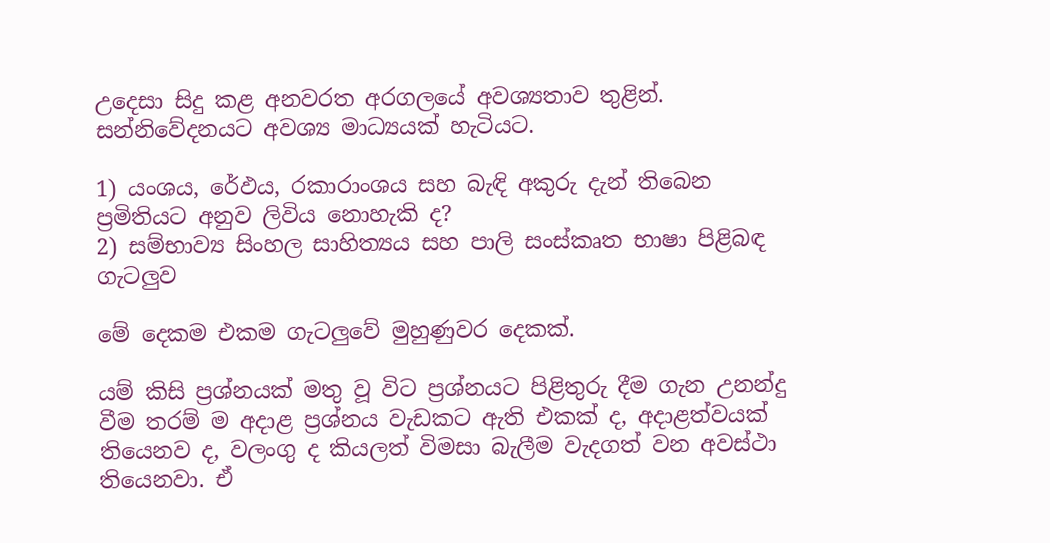උදෙසා සිදු කළ අනවරත අරගලයේ අවශ්‍යතාව තුළින්. සන්නිවේදනයට අවශ්‍ය මාධ්‍යයක් හැටියට.

1) යංශය, රේඵය, රකාරාංශය සහ බැඳි අකුරු දැන් තිබෙන ප්‍රමිතියට අනුව ලිවිය නොහැකි ද?
2) සම්භාව්‍ය සිංහල සාහිත්‍යය සහ පාලි සංස්කෘත භාෂා පිළිබඳ ගැටලුව

මේ දෙකම එකම ගැටලුවේ මුහුණුවර දෙකක්.

යම් කිසි ප්‍රශ්නයක් මතු වූ විට ප්‍රශ්නයට පිළිතුරු දීම ගැන උනන්දු වීම තරම් ම අදාළ ප්‍රශ්නය වැඩකට ඇති එකක් ද, අදාළත්වයක් තියෙනව ද, වලංගු ද කියලත් විමසා බැලීම වැදගත් වන අවස්ථා තියෙනවා. ඒ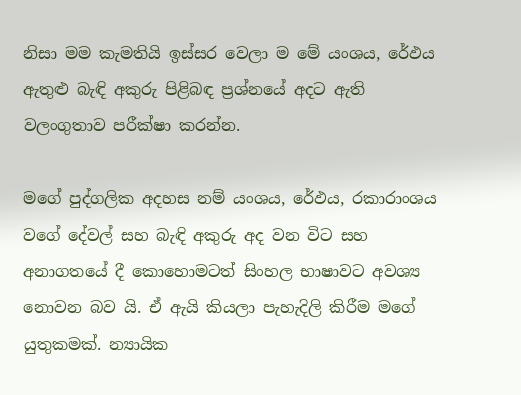නිසා මම කැමතියි ඉස්සර වෙලා ම මේ යංශය, රේඵය ඇතුළු බැඳි අකුරු පිළිබඳ ප්‍රශ්නයේ අදට ඇති වලංගුතාව පරීක්ෂා කරන්න.

මගේ පුද්ගලික අදහස නම් යංශය, රේඵය, රකාරාංශය වගේ දේවල් සහ බැඳි අකුරු අද වන විට සහ අනාගතයේ දී කොහොමටත් සිංහල භාෂාවට අවශ්‍ය නොවන බව යි. ඒ ඇයි කියලා පැහැදිලි කිරීම මගේ යුතුකමක්. න්‍යායික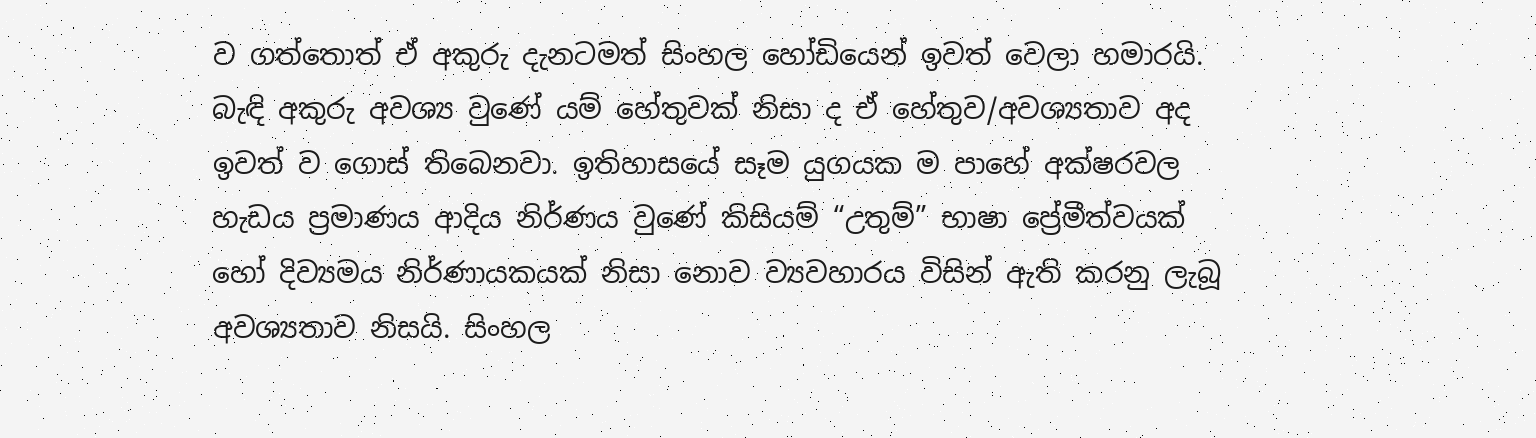ව ගත්තොත් ඒ අකුරු දැනටමත් සිංහල හෝඩියෙන් ඉවත් වෙලා හමාරයි. බැඳි අකුරු අවශ්‍ය වුණේ යම් හේතුවක් නිසා ද ඒ හේතුව/අවශ්‍යතාව අද ඉවත් ව ගොස් තිබෙනවා. ඉතිහාසයේ සෑම යුගයක ම පාහේ අක්ෂරවල හැඩය ප්‍රමාණය ආදිය නිර්ණය වුණේ කිසියම් “උතුම්” භාෂා ප්‍රේමීත්වයක් හෝ දිව්‍යමය නිර්ණායකයක් නිසා නොව ව්‍යවහාරය විසින් ඇති කරනු ලැබූ අවශ්‍යතාව නිසයි. සිංහල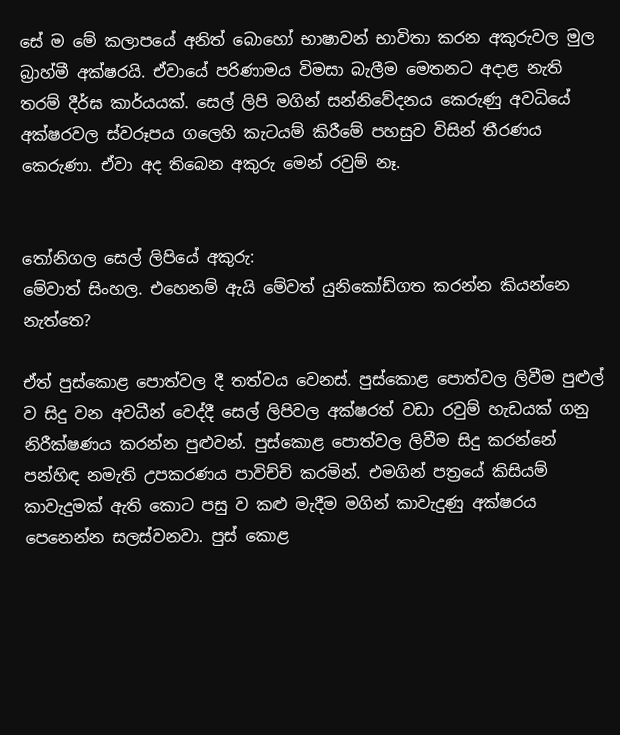සේ ම මේ කලාපයේ අනිත් බොහෝ භාෂාවන් භාවිතා කරන අකුරුවල මුල බ්‍රාහ්මී අක්ෂරයි. ඒවායේ පරිණාමය විමසා බැලීම මෙතනට අදාළ නැති තරම් දීර්ඝ කාර්යයක්. සෙල් ලිපි මගින් සන්නිවේදනය කෙරුණු අවධියේ අක්ෂරවල ස්වරූපය ගලෙහි කැටයම් කිරීමේ පහසුව විසින් තීරණය කෙරුණා. ඒවා අද ‍තිබෙන අකුරු මෙන් රවුම් නෑ.


තෝනිගල සෙල් ලිපියේ අකුරු:
මේවාත් සිංහල. එහෙනම් ඇයි මේවත් යුනිකෝඩ්ගත කරන්න කියන්නෙ නැත්තෙ?

ඒත් පුස්කොළ පොත්වල දී තත්වය වෙනස්. පුස්කොළ පොත්වල ලිවීම පුළුල් ව සිදු වන අවධීන් වෙද්දී සෙල් ලිපිවල අක්ෂරත් වඩා රවුම් හැඩයක් ගනු නිරීක්ෂණය කරන්න පුළුවන්. පුස්කොළ පොත්වල ලිවීම සිදු කරන්නේ පන්හිඳ නමැති උපකරණය පාවිච්චි කරමින්. එමගින් පත්‍රයේ කිසියම් කාවැදුමක් ඇති කොට පසු ව කළු මැදීම මගින් කාවැදුණු අක්ෂරය පෙනෙන්න සලස්වනවා. පුස් කොළ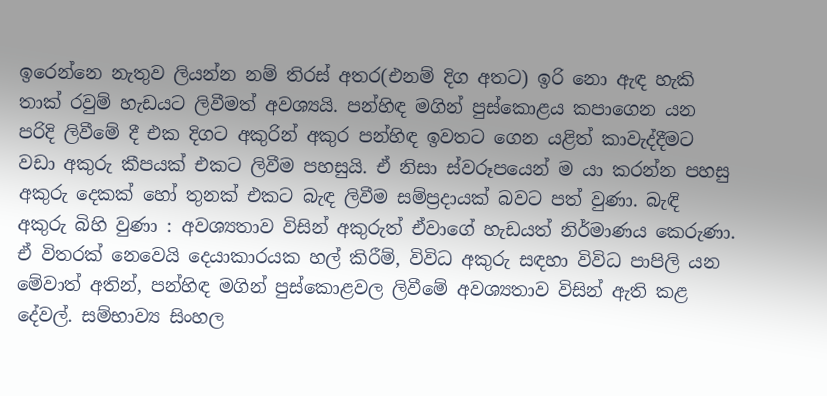ඉරෙන්නෙ නැතුව ලියන්න නම් තිරස් අතර(එනම් දිග අතට) ඉරි නො ඇඳ හැකි තාක් රවුම් හැඩයට ලිවීමත් අවශ්‍යයි. පන්හිඳ මගින් පුස්කොළය කපාගෙන යන පරිදි ලිවීමේ දී එක දිගට අකුරින් අකුර පන්හිඳ ඉවතට ගෙන යළිත් කාවැද්දීමට වඩා අකුරු කීපයක් එකට ලිවීම පහසුයි. ඒ නිසා ස්වරූපයෙන් ම යා කරන්න පහසු අකුරු දෙකක් හෝ තුනක් එකට බැඳ ලිවීම සම්ප්‍රදායක් බවට පත් වුණා. බැඳි අකුරු බිහි වුණා : අවශ්‍යතාව විසින් අකුරුත් ඒවාගේ හැඩයත් නිර්මාණය කෙරුණා. ඒ විතරක් නෙවෙයි දෙයාකාරයක හල් කිරීම්, විවිධ අකුරු සඳහා විවිධ පාපිලි යන මේවාත් අතින්, පන්හිඳ මගින් පුස්කොළවල ලිවීමේ අවශ්‍යතාව විසින් ඇති කළ දේවල්. සම්භාව්‍ය සිංහල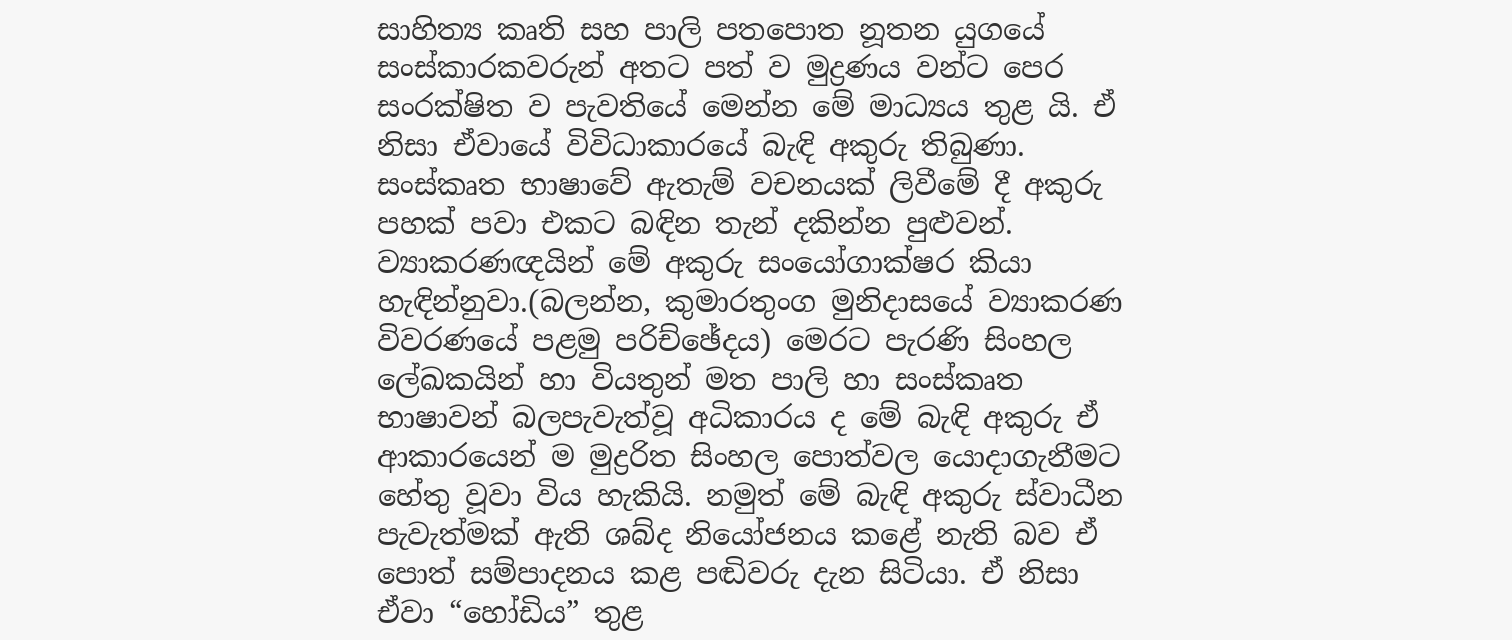සාහිත්‍ය කෘති සහ පාලි පතපොත නූතන යුගයේ සංස්කාරකවරුන් අතට පත් ව මුද්‍රණය වන්ට පෙර සංරක්ෂිත ව පැවතියේ මෙන්න මේ මාධ්‍යය තුළ යි. ඒ නිසා ඒවායේ විවිධාකාරයේ බැඳි අකුරු තිබුණා. සංස්කෘත භාෂාවේ ඇතැම් වචනයක් ලිවීමේ දී අකුරු පහක් පවා එකට බඳින තැන් දකින්න පුළුවන්. ව්‍යාකරණඥයින් මේ අකුරු සංයෝගාක්ෂර කියා හැඳින්නුවා.(බලන්න, කුමාරතුංග මුනිදාසයේ ව්‍යාකරණ විවරණයේ පළමු පරිච්ඡේදය) මෙරට පැරණි සිංහල ලේඛකයින් හා වියතුන් මත පාලි හා සංස්කෘත භාෂාවන් බලපැවැත්වූ අධිකාරය ද මේ බැඳි අකුරු ඒ ආකාරයෙන් ම මුද්‍රරිත සිංහල පොත්වල යොදාගැනීමට හේතු වූවා විය හැකියි. නමුත් මේ බැඳි අකුරු ස්වාධීන පැවැත්මක් ඇති ශබ්ද නියෝජනය කළේ නැති බව ඒ පොත් සම්පාදනය කළ පඬිවරු දැන සිටියා. ඒ නිසා ඒවා “හෝඩිය” තුළ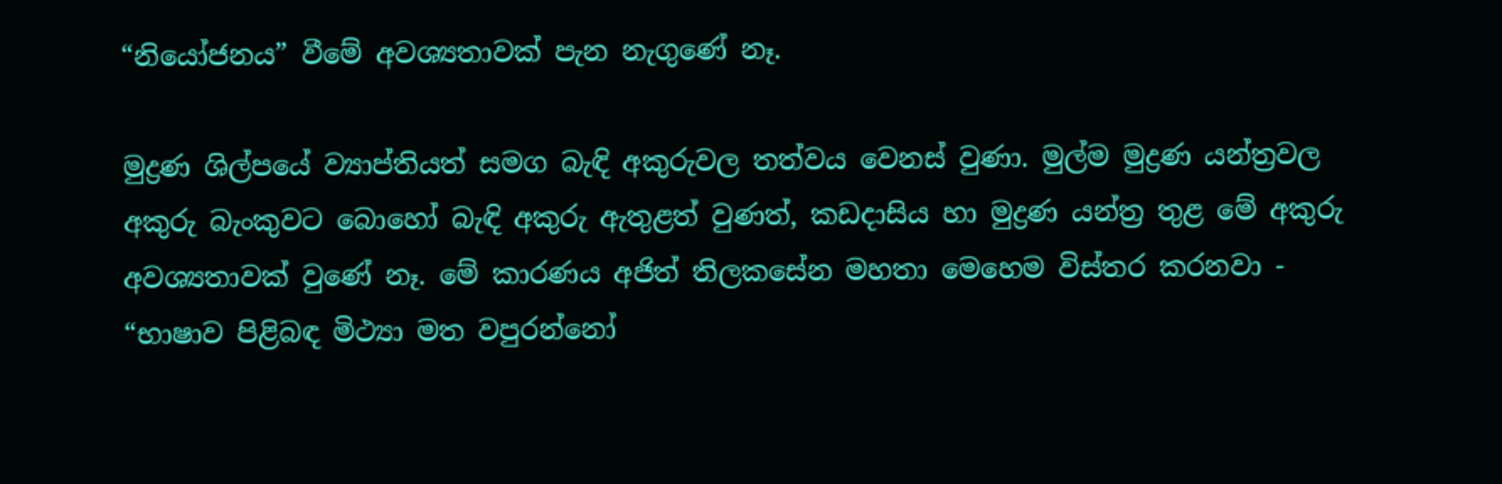“නියෝජනය” වීමේ අවශ්‍යතාවක් පැන නැගුණේ නෑ.

මුද්‍රණ ශිල්පයේ ව්‍යාප්තියත් සමග බැඳි අකුරුවල තත්වය වෙනස් වුණා. මුල්ම මුද්‍රණ යන්ත්‍රවල අකුරු බැංකුවට බොහෝ බැඳි අකුරු ඇතුළත් වුණත්, කඩදාසිය හා මුද්‍රණ යන්ත්‍ර තුළ මේ අකුරු අවශ්‍යතාවක් වුණේ නෑ. මේ කාරණය අජිත් තිලකසේන මහතා මෙහෙම විස්තර කරනවා - “භාෂාව පිළිබඳ මිථ්‍යා මත වපුරන්නෝ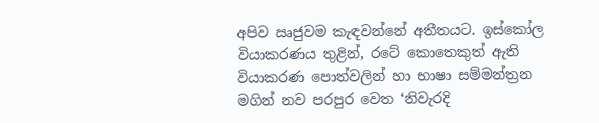අපිව ඍජුවම කැඳවන්නේ අතීතයට. ඉස්කෝල වියාකරණය තුළින්, රටේ කොතෙකුත් ඇති වියාකරණ පොත්වලින් හා භාෂා සම්මන්ත්‍රන මගින් නව පරපුර වෙත ‘නිවැරදි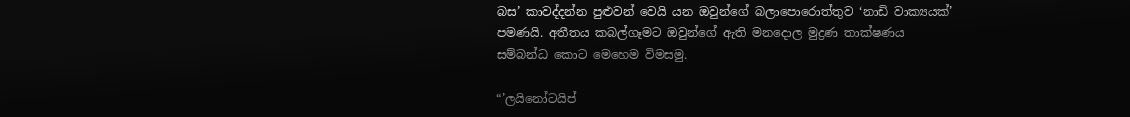බස’ කාවද්දන්න පුළුවන් වෙයි යන ඔවුන්ගේ බලාපොරොත්තුව ‘නාඩි වාක්‍යයක්’ පමණයි. අතීතය කබල්ගෑමට ඔවුන්ගේ ඇති මනදොල මුද්‍රණ තාක්ෂණය සම්බන්ධ කොට මෙහෙම විමසමු.

“’ලයිනෝටයිප්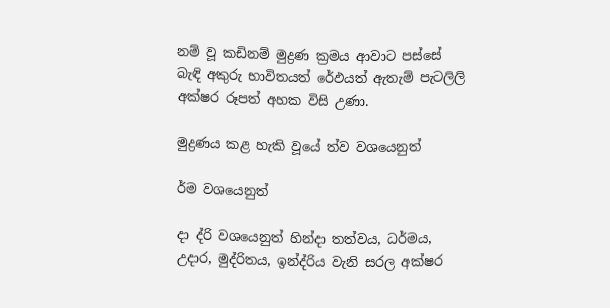නම් වූ කඩිනම් මුද්‍රණ ක්‍රමය ආවාට පස්සේ බැඳි අකුරු භාවිතයත් රේඵයත් ඇතැම් පැටලිලි අක්ෂර රූපත් අහක විසි උණා.

මුද්‍රණය කළ හැකි වූයේ ත්ව වශයෙනුත්

ර්ම වශයෙනුත්

දා ද්රි වශයෙනුත් හින්දා තත්වය, ධර්මය, උදාර, මුද්රිතය, ඉන්ද්රිය වැනි සරල අක්ෂර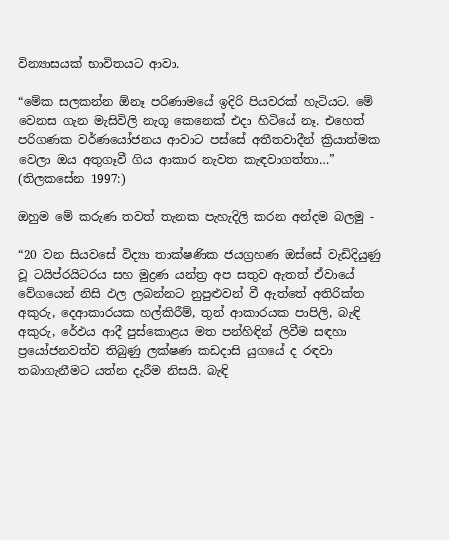වින්‍යාසයක් භාවිතයට ආවා.

“මේක සලකන්න ඕනෑ පරිණාමයේ ඉදිරි පියවරක් හැටියට. මේ වෙනස ගැන මැසිවිලි නැගූ කෙනෙක් එදා හිටියේ නෑ. එහෙත් පරිගණක වර්ණයෝජනය ආවාට පස්සේ අතීතවාදීන් ක්‍රියාත්මක වෙලා ඔය අතුගෑවී ගිය ආකාර නැවත කැඳවාගත්තා…” (තිලකසේන 1997:)

ඔහුම මේ කරුණ තවත් තැනක පැහැදිලි කරන අන්දම බලමු -

“20 වන සියවසේ විද්‍යා තාක්ෂණික ජයග්‍රහණ ඔස්සේ වැඩිදියුණු වූ ටයිප්රයිටරය සහ මුද්‍රණ යන්ත්‍ර අප සතුව ඇතත් ඒවායේ වේගයෙන් නිසි ඵල ලබන්නට නුපුළුවන් වී ඇත්තේ අතිරික්ත අකුරු, දෙආකාරයක හල්කිරීම්, තුන් ආකාරයක පාපිලි, බැඳි අකුරු, රේඵය ආදී පුස්කොළය මත පන්හිඳින් ලිවීම සඳහා ප්‍රයෝජනවත්ව තිබුණු ලක්ෂණ කඩදාසි යුගයේ ද රඳවා තබාගැනීමට යත්න දැරීම නිසයි. බැඳි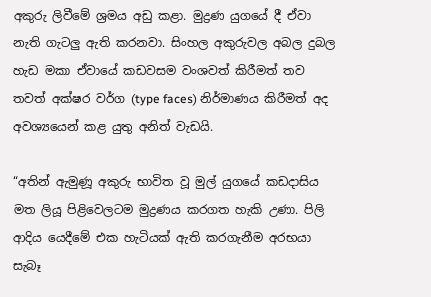අකුරු ලිවීමේ ශ්‍රමය අඩු කළා. මුද්‍රණ යුගයේ දී ඒවා නැති ගැටලු ඇති කරනවා. සිංහල අකුරුවල අබල දුබල හැඩ මකා ඒවායේ කඩවසම වංශවත් කිරීමත් තව තවත් අක්ෂර වර්ග (type faces) නිර්මාණය කිරීමත් අද අවශ්‍යයෙන් කළ යුතු අනිත් වැඩයි.

“අතින් ඇමුණූ අකුරු භාවිත වූ මුල් යුගයේ කඩදාසිය මත ලියූ පිළිවෙලටම මුද්‍රණය කරගත හැකි උණා. පිලි ආදිය යෙදීමේ එක හැටියක් ඇති කරගැනීම අරභයා සැබෑ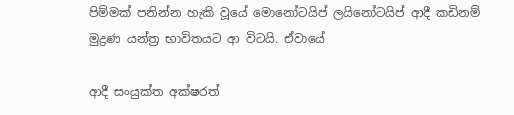පිම්මක් පනින්න හැකි වූයේ මොනෝටයිප් ලයිනෝටයිප් ආදී කඩිනම් මුද්‍රණ යන්ත්‍ර භාවිතයට ආ විටයි. ඒවායේ

ආදී සංයුක්ත අක්ෂරත්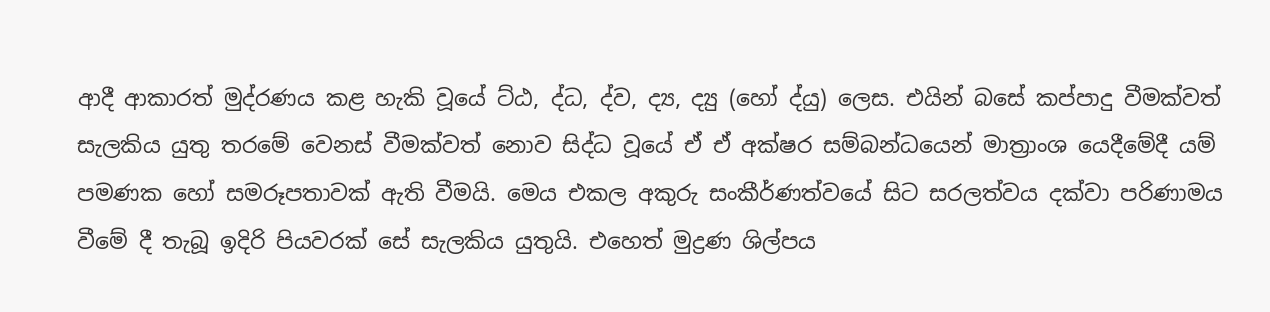ආදී ආකාරත් මුද්රණය කළ හැකි වූයේ ට්ඨ, ද්ධ, ද්ව, ද්‍ය, ද්‍යු (හෝ ද්යු) ලෙස. එයින් බසේ කප්පාදු වීමක්වත් සැලකිය යුතු තරමේ වෙනස් වීමක්වත් නොව සිද්ධ වූයේ ඒ ඒ අක්ෂර සම්බන්ධයෙන් මාත්‍රාංශ යෙදීමේදී යම් පමණක හෝ සමරූපතාවක් ඇති වීමයි. මෙය එකල අකුරු සංකීර්ණත්වයේ සිට සරලත්වය දක්වා පරිණාමය වීමේ දී තැබූ ඉදිරි පියවරක් සේ සැලකිය යුතුයි. එහෙත් මුද්‍රණ ශිල්පය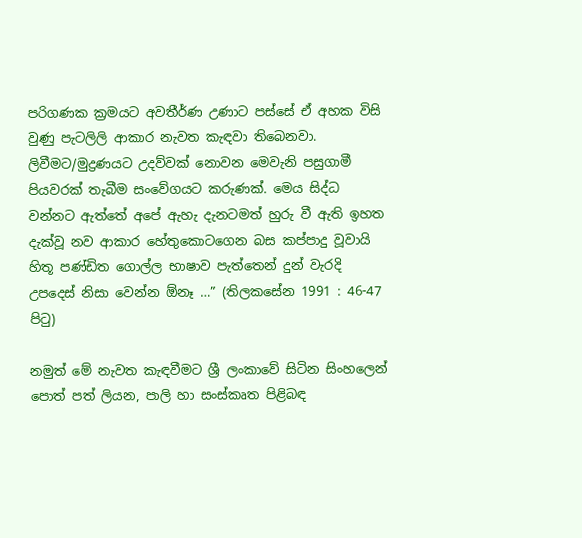පරිගණක ක්‍රමයට අවතීර්ණ උණාට පස්සේ ඒ අහක විසි වුණු පැටලිලි ආකාර නැවත කැඳවා තිබෙනවා. ලිවීමට/මුද්‍රණයට උදව්වක් නොවන මෙවැනි පසුගාමී පියවරක් තැබීම සංවේගයට කරුණක්. මෙය සිද්ධ වන්නට ඇත්තේ අපේ ඇහැ දැනටමත් හුරු වී ඇති ඉහත දැක්වූ නව ආකාර හේතුකොටගෙන බස කප්පාදු වූවායි හිතූ පණ්ඩිත ගොල්ල භාෂාව පැත්තෙන් දුන් වැරදි උපදෙස් නිසා වෙන්න ඕනෑ …” (තිලකසේන 1991 : 46-47 පිටු)

නමුත් මේ නැවත කැඳවීමට ශ්‍රී ලංකාවේ සිටින සිංහලෙන් පොත් පත් ලියන, පාලි හා සංස්කෘත පිළිබඳ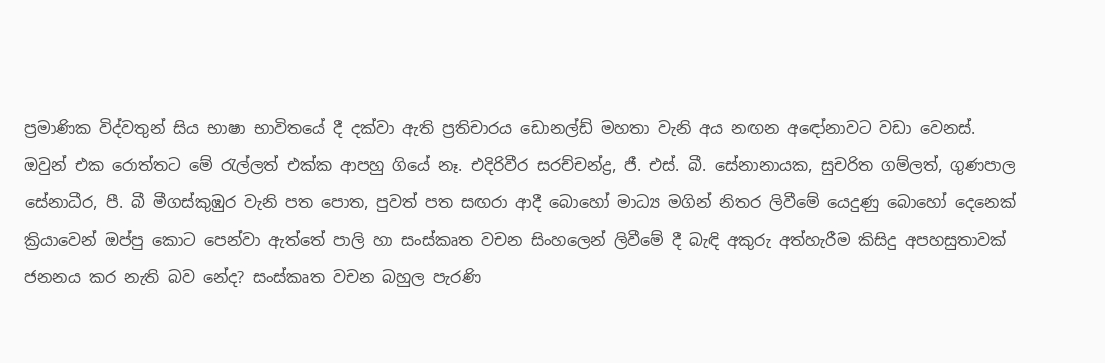ප්‍රමාණික විද්වතුන් සිය භාෂා භාවිතයේ දී දක්වා ඇති ප්‍රතිචාරය ඩොනල්ඩ් මහතා වැනි අය නඟන අ‍‍ඳෝනාවට වඩා වෙනස්. ඔවුන් එක රොත්තට මේ රැල්ලත් එක්ක ආපහු ගියේ නෑ. එදිරිවීර සරච්චන්ද්‍ර, ජී. එස්. බී. සේනානායක, සුචරිත ගම්ලත්, ගුණපාල සේනාධීර, පී. බී මීගස්කුඹුර වැනි පත පොත, පුවත් පත සඟරා ආදී බොහෝ මාධ්‍ය මගින් නිතර ලිවීමේ යෙදුණු බොහෝ දෙනෙක් ක්‍රියාවෙන් ඔප්පු කොට පෙන්වා ඇත්තේ පාලි හා සංස්කෘත වචන සිංහලෙන් ලිවීමේ දී බැඳි අකුරු අත්හැරීම කිසිදු අපහසුතාවක් ජනනය කර නැති බව නේද? සංස්කෘත වචන බහුල පැරණි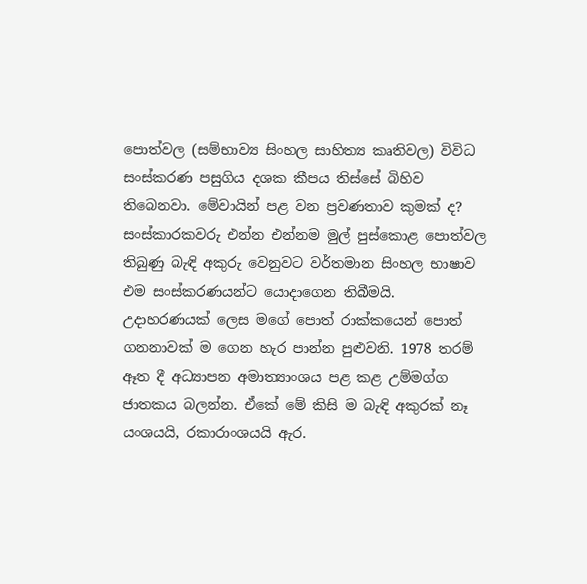පොත්වල (සම්භාව්‍ය සිංහල සාහිත්‍ය කෘතිවල) විවිධ සංස්කරණ පසුගිය දශක කීපය තිස්සේ බිහිව තිබෙනවා. මේවායින් පළ වන ප්‍රවණතාව කුමක් ද? සංස්කාරකවරු එන්න එන්නම මුල් පුස්කොළ පොත්වල තිබුණු බැඳි අකුරු වෙනුවට වර්තමාන සිංහල භාෂාව එම සංස්කරණයන්ට යොදාගෙන තිබීමයි. උදාහරණයක් ලෙස මගේ පොත් රාක්කයෙන් පොත් ගනනාවක් ම ගෙන හැර පාන්න පුළුවනි. 1978 තරම් ඈත දී අධ්‍යාපන අමාත්‍යාංශය පළ කළ උම්මග්ග ජාතකය බලන්න. ඒකේ මේ කිසි ම බැඳි අකුරක් නෑ යංශයයි, රකාරාංශයයි ඇර.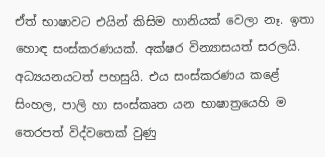ඒත් භාෂාවට එයින් කිසිම හානියක් වෙලා නෑ. ඉතා හොඳ සංස්කරණයක්. අක්ෂර වින්‍යාසයත් සරලයි. අධ්‍යයනයටත් පහසුයි. එය සංස්කරණය කළේ සිංහල, පාලි හා සංස්කෘත යන භාෂාත්‍රයෙහි ම තෙරපත් විද්වතෙක් වුණු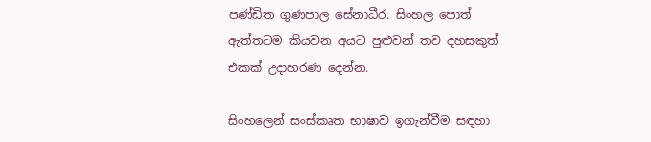පණ්ඩිත ගුණපාල සේනාධීර. සිංහල පොත් ඇත්තටම කියවන අයට පුළුවන් තව දහසකුත් එකක් උදාහරණ දෙන්න.

සිංහලෙන් සංස්කෘත භාෂාව ඉගැන්වීම සඳහා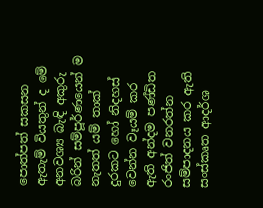පොත්පත් සකසන ඇතැම් වියතුන් ද මේ අනවශ්‍ය බැඳි අකුරු බරින් සම්පූර්ණයෙන් ම නැතත් යම් තාක් දුරකට හෝ නිදහස් වෙන්න වෑයම් කර ඇති අන්දම පණ්ඩිත රංජිත් වනරත්න සම්පාදනය කර ඇති සංස්කෘත ආදර්ශ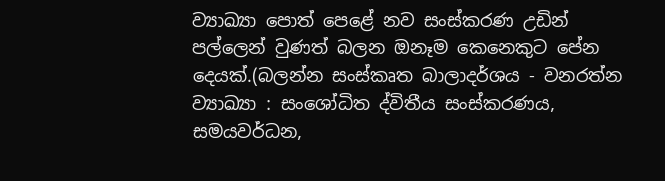ව්‍යාඛ්‍යා පොත් පෙළේ නව සංස්කරණ උඩින් පල්ලෙන් වුණත් බලන ඔනෑම කෙනෙකුට පේන දෙයක්.(බලන්න සංස්කෘත බාලාදර්ශය - වනරත්න ව්‍යාඛ්‍යා : සංශෝධිත ද්විතීය සංස්කරණය, සමයවර්ධන,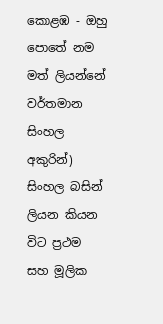කොළඹ - ඔහු පොතේ නම මත් ලියන්නේ වර්තමාන සිංහල අකුරින්) සිංහල බසින් ලියන කියන විට ප්‍රථම සහ මූලික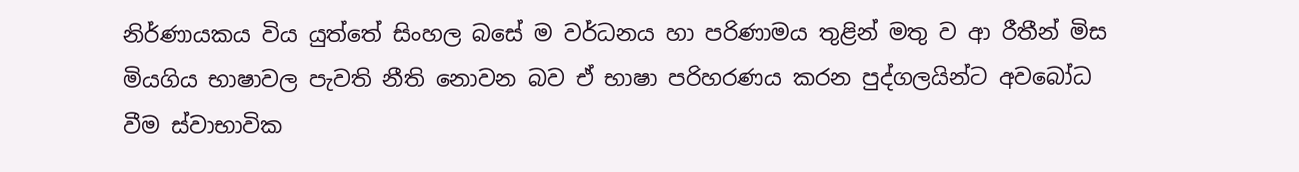නිර්ණායකය විය යුත්තේ සිංහල බසේ ම වර්ධනය හා පරිණාමය තුළින් මතු ව ආ රීතීන් මිස මියගිය භාෂාවල පැවති නීති නොවන බව ඒ භාෂා පරිහරණය කරන පුද්ගලයින්ට අවබෝධ වීම ස්වාභාවික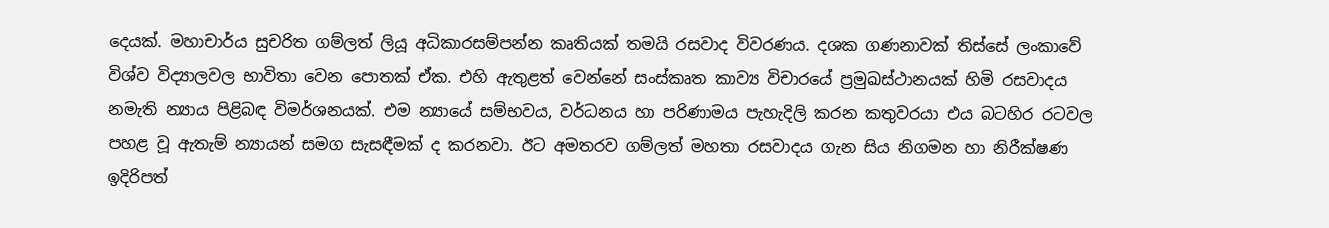දෙයක්. මහාචාර්ය සුචරිත ගම්ලත් ලියූ අධිකාරසම්පන්න කෘතියක් තමයි රසවාද විවරණය. දශක ගණනාවක් තිස්සේ ලංකාවේ විශ්ව විද්‍යාලවල භාවිතා වෙන පොතක් ඒක. එහි ඇතුළත් වෙන්නේ සංස්කෘත කාව්‍ය විචාරයේ ප්‍රමුඛස්ථානයක් හිමි රසවාදය නමැති න්‍යාය පිළිබඳ විමර්ශනයක්. එම න්‍යායේ සම්භවය, වර්ධනය හා පරිණාමය පැහැදිලි කරන කතුවරයා එය බටහිර රටවල පහළ වූ ඇතැම් න්‍යායන් සමග සැසඳීමක් ද කරනවා. ඊට අමතරව ගම්ලත් මහතා රසවාදය ගැන සිය නිගමන හා නිරීක්ෂණ ඉදිරිපත්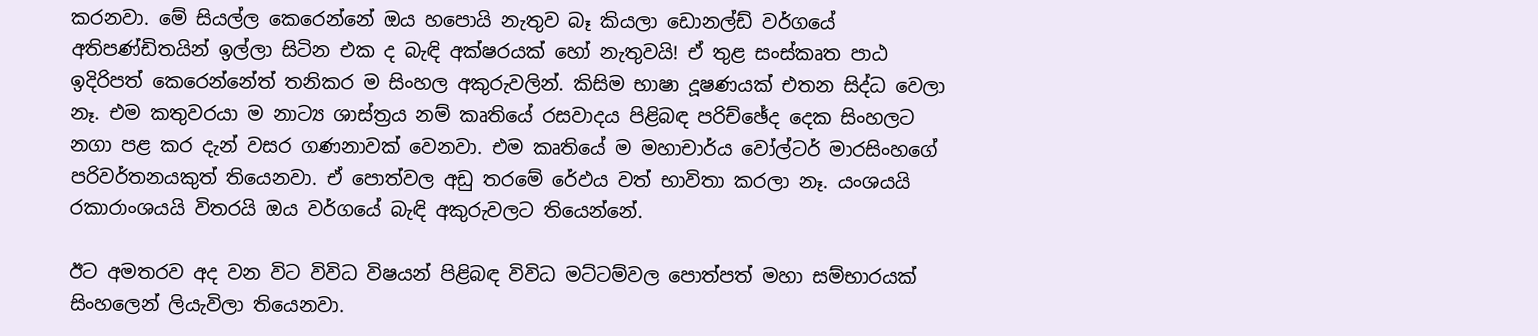කරනවා. මේ සියල්ල කෙරෙන්නේ ඔය හපොයි නැතුව බෑ කියලා ඩොනල්ඩ් වර්ගයේ අතිපණ්ඩිතයින් ඉල්ලා සිටින එක ද බැඳි අක්ෂරයක් හෝ නැතුවයි! ඒ තුළ සංස්කෘත පාඨ ඉදිරිපත් කෙරෙන්නේත් තනිකර ම සිංහල අකුරුවලින්. කිසිම භාෂා දූෂණයක් එතන සිද්ධ වෙලා නෑ. එම කතුවරයා ම නාට්‍ය ශාස්ත්‍රය නම් කෘතියේ රසවාදය පිළිබඳ පරිච්ඡේද දෙක සිංහලට නගා පළ කර දැන් වසර ගණනාවක් වෙනවා. එම කෘතියේ ම මහාචාර්ය වෝල්ටර් මාරසිංහගේ පරිවර්තනයකුත් තියෙනවා. ඒ පොත්වල අඩු තරමේ රේඵය වත් භාවිතා කරලා නෑ. යංශයයි රකාරාංශයයි විතරයි ඔය වර්ගයේ බැඳි අකුරුවලට තියෙන්නේ.

ඊට අමතරව අද වන විට විවිධ විෂයන් පිළිබඳ විවිධ මට්ටම්වල පොත්පත් මහා සම්භාරයක් සිංහලෙන් ලියැවිලා තියෙනවා.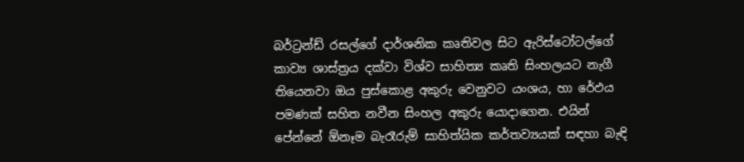බර්ට්‍රන්ඩ් රසල්ගේ දාර්ශනික කෘතිවල සිට ඇරිස්ටෝටල්ගේ කාව්‍ය ශාස්ත්‍රය දක්වා විශ්ව සාහිත්‍ය කෘති සිංහලයට නැගී තියෙනවා ඔය පුස්කොළ අකුරු වෙනුවට යංශය, හා රේඵය පමණක් සහිත නවීන සිංහල අකුරු යොදාගෙන. එයින් පේන්නේ ඕනෑම බැරෑරුම් සාහිත්යික කර්තව්‍යයක් සඳහා බැඳි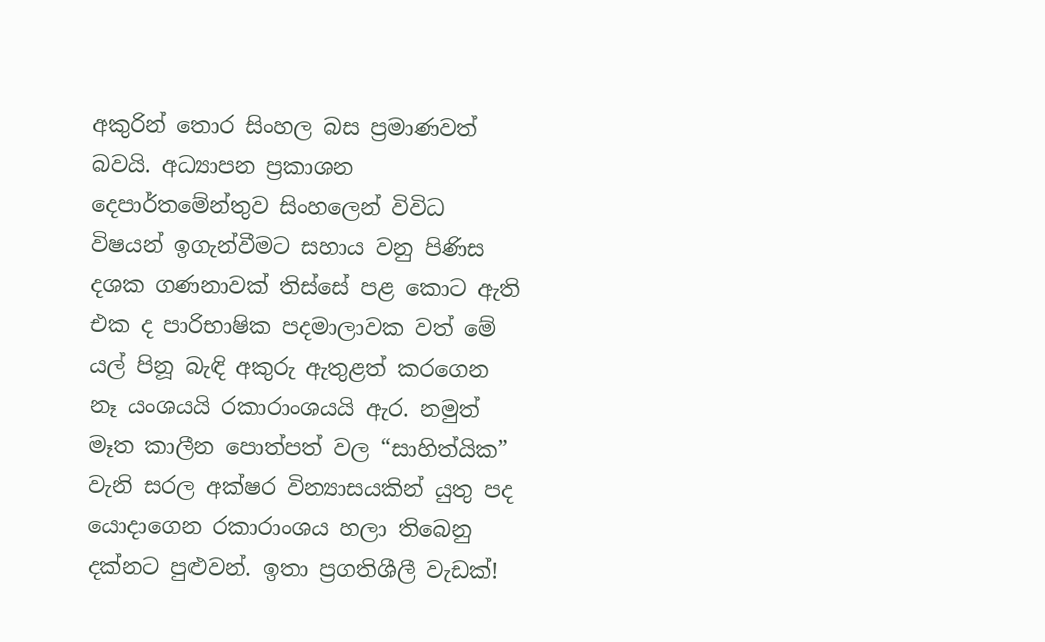අකුරින් තොර සිංහල බස ප්‍රමාණවත් බවයි. අධ්‍යාපන ප්‍රකාශන දෙපාර්තමේන්තුව සිංහලෙන් විවිධ විෂයන් ඉගැන්වීමට සහාය වනු පිණිස දශක ගණනාවක් තිස්සේ පළ කොට ඇති එක ද පාරිභාෂික පදමාලාවක වත් මේ යල් පිනූ බැඳි අකුරු ඇතුළත් කරගෙන නෑ යංශයයි රකාරාංශයයි ඇර. නමුත් මෑත කාලීන පොත්පත් වල “සාහිත්යික” වැනි සරල අක්ෂර වින්‍යාසයකින් යුතු පද යොදාගෙන රකාරාංශය හලා තිබෙනු දක්නට පුළුවන්. ඉතා ප්‍රගතිශීලී වැඩක්!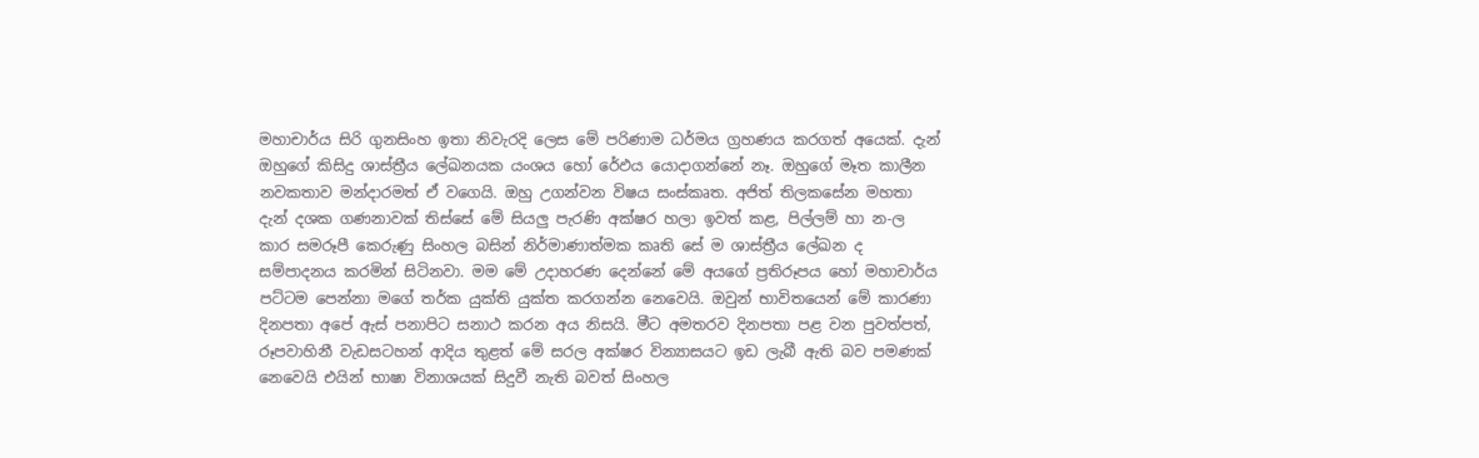මහාචාර්ය සිරි ගුනසිංහ ඉතා නිවැරදි ලෙස මේ පරිණාම ධර්මය ග්‍රහණය කරගත් අයෙක්. දැන් ඔහුගේ කිසිදු ශාස්ත්‍රීය ලේඛනයක යංශය හෝ රේඵය යොදාගන්නේ නෑ. ඔහුගේ මෑත කාලීන නවකතාව මන්දාරමත් ඒ වගෙයි. ඔහු උගන්වන විෂය සංස්කෘත. අජිත් තිලකසේන මහතා දැන් දශක ගණනාවක් තිස්සේ මේ සියලු පැරණි අක්ෂර හලා ඉවත් කළ, පිල්ලම් හා න-ල කාර සමරූපී කෙරුණු සිංහල බසින් නිර්මාණාත්මක කෘති සේ ම ශාස්ත්‍රීය ලේඛන ද සම්පාදනය කරමින් සි‍ටිනවා. මම මේ උදාහරණ දෙන්නේ මේ අයගේ ප්‍රතිරූපය හෝ මහාචාර්ය පට්ටම පෙන්නා මගේ තර්ක යුක්ති යුක්ත කරගන්න නෙවෙයි. ඔවුන් භාවිතයෙන් මේ කාරණා දිනපතා අපේ ඇස් පනාපිට සනාථ කරන අය නිසයි. මීට අමතරව දිනපතා පළ වන පුවත්පත්, රූපවාහිනී වැඩසටහන් ආදිය තුළත් මේ සරල අක්ෂර වින්‍යාසයට ඉඩ ලැබී ඇති බව පමණක් නෙවෙයි එයින් භාෂා විනාශයක් සිදුවී නැති බවත් සිංහල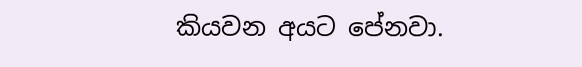කියවන අයට පේනවා.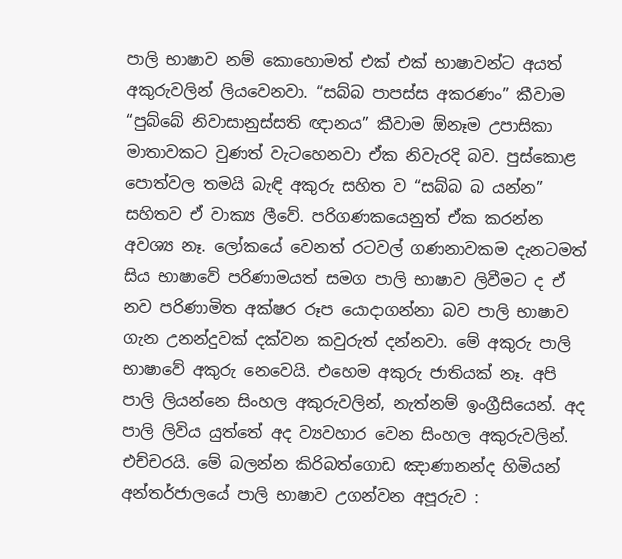පාලි භාෂාව නම් කොහොමත් එක් එක් භාෂාවන්ට අයත් අකුරුවලින් ලියවෙනවා. “සබ්බ පාපස්ස අකරණං” කීවාම “පුබ්බේ නිවාසානුස්සති ඥානය” කීවාම ඕනෑම උපාසිකා මාතාවකට වුණත් වැටහෙනවා ඒක නිවැරදි බව. පුස්කොළ පොත්වල තමයි බැඳි අකුරු සහිත ව “සබ්බ බ යන්න” සහිතව ඒ වාක්‍ය ලීවේ. පරිගණකයෙනුත් ඒක කරන්න අවශ්‍ය නෑ. ලෝකයේ වෙනත් රටවල් ගණනාවකම දැනටමත් සිය භාෂාවේ පරිණාමයත් සමග පාලි භාෂාව ලිවීමට ද ඒ නව පරිණාමිත අක්ෂර රූප යොදාගන්නා බව පාලි භාෂාව ගැන උනන්දුවක් දක්වන කවුරුත් දන්නවා. මේ අකුරු පාලි භාෂාවේ අකුරු නෙවෙයි. එහෙම අකුරු ජාතියක් නෑ. අපි පාලි ලියන්නෙ සිංහල අකුරුවලින්, නැත්නම් ඉංග්‍රීසියෙන්. අද පාලි ලිවිය යුත්තේ අද ව්‍යවහාර වෙන සිංහල අකුරුවලින්. එච්චරයි. මේ බලන්න කිරිබත්ගොඩ ඤාණානන්ද හිමියන් අන්තර්ජාලයේ පාලි භාෂාව උගන්වන අපූරුව :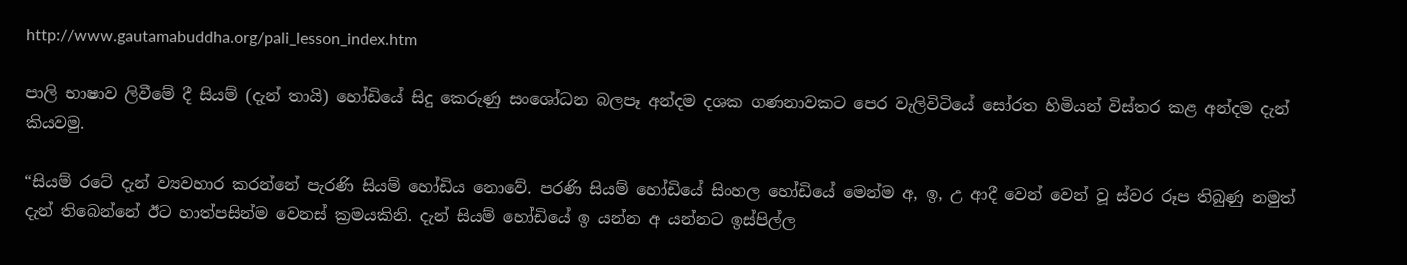http://www.gautamabuddha.org/pali_lesson_index.htm

පාලි භාෂාව ලිවීමේ දී සියම් (දැන් තායි) හෝඩියේ සිදු කෙරුණු සංශෝධන බලපෑ අන්දම දශක ගණනාවකට පෙර වැලිවිටියේ සෝරත හිමියන් විස්තර කළ අන්දම දැන් කියවමු.

“සියම් රටේ දැන් ව්‍යවහාර කරන්නේ පැරණි සියම් හෝඩිය නොවේ. පරණි සියම් හෝඩියේ සිංහල හෝඩියේ මෙන්ම අ, ඉ, උ ආදී වෙන් වෙන් වූ ස්වර රූප තිබුණු නමුත් දැන් තිබෙන්නේ ඊට හාත්පසින්ම වෙනස් ක්‍රමයකිනි. දැන් සියම් හෝඩියේ ඉ යන්න අ යන්නට ඉස්පිල්ල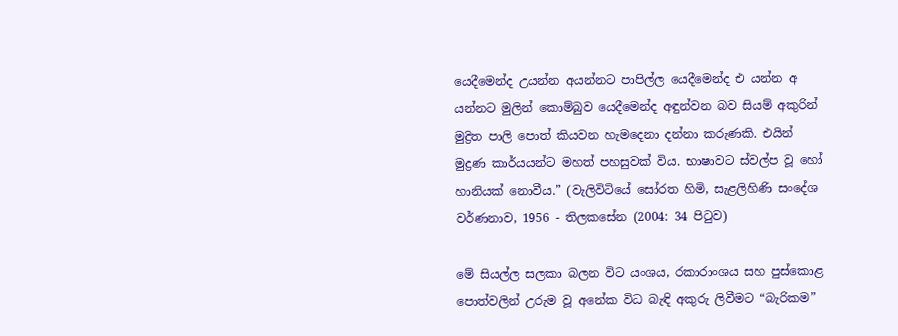යෙදීමෙන්ද උයන්න අයන්නට පාපිල්ල යෙදීමෙන්ද එ යන්න අ යන්නට මුලින් කොම්බුව යෙදීමෙන්ද අඳුන්වන බව සියම් අකුරින් මුද්‍රිත පාලි පොත් කියවන හැමදෙනා දන්නා කරුණකි. එයින් මුද්‍රණ කාර්යයන්ට මහත් පහසුවක් විය. භාෂාවට ස්වල්ප වූ හෝ හානියක් නොවීය.” (වැලිවිටියේ සෝරත හිමි, සැළලිහිණි සංදේශ වර්ණනාව, 1956 - තිලකසේන (2004: 34 පිටුව)

මේ සියල්ල සලකා බලන විට යංශය, රකාරාංශය සහ පුස්කොළ පොත්වලින් උරුම වූ අනේක විධ බැඳි අකුරු ලිවීමට “බැරිකම”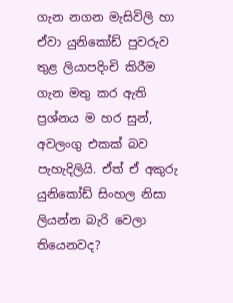ගැන නගන මැසිවිලි හා ඒවා යුනිකෝඩ් පුවරුව තුළ ලියාපදිංචි කිරීම ගැන මතු කර ඇති ප්‍රශ්නය ම හර සුන්, අවලංගු එකක් බව පැහැදිලියි. ඒත් ඒ අකුරු යුනිකෝඩ් සිංහල නිසා ලියන්න බැරි වෙලා තියෙනවද?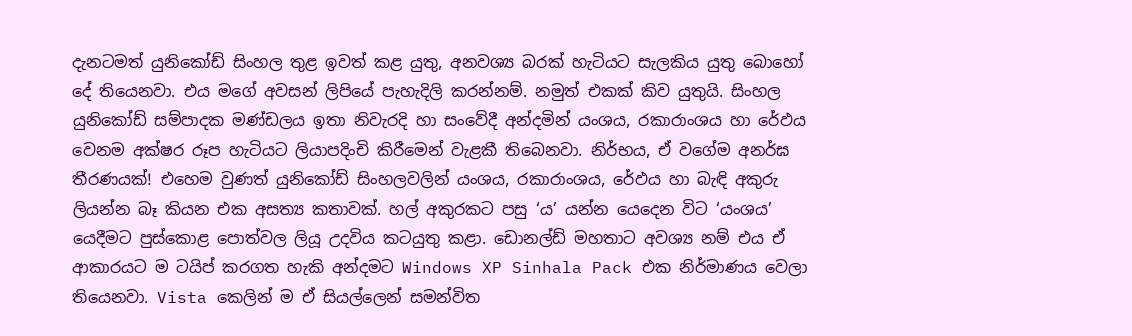දැනටමත් යුනිකෝඩ් සිංහල තුළ ඉවත් කළ යුතු, අනවශ්‍ය බරක් හැටියට සැලකිය යුතු බොහෝ දේ තියෙනවා. එය ම‍ගේ අවසන් ලිපියේ පැහැදිලි කරන්නම්. නමුත් එකක් කිව යුතුයි. සිංහල යුනිකෝඩ් සම්පාදක මණ්ඩලය ඉතා නිවැරදි හා සංවේදී අන්දමින් යංශය, රකාරාංශය හා රේඵය වෙනම අක්ෂර රූප හැටියට ලියාපදිංචි කිරීමෙන් වැළකී තිබෙනවා. නිර්භය, ඒ වගේම අනර්ඝ තීරණයක්! එහෙම වුණත් යුනිකෝඩ් සිංහලවලින් යංශය, රකාරාංශය, රේඵය හා බැඳි අකුරු ලියන්න බෑ කියන එක අසත්‍ය කතාවක්. හල් අකුරකට පසු ‘ය’ යන්න යෙදෙන විට ‘යංශය’ යෙදීමට පු‍ස්කොළ පොත්වල ලියූ උදවිය කටයුතු කළා. ඩොනල්ඩ් මහතාට අවශ්‍ය නම් එය ඒ ආකාරයට ම ටයිප් කරගත හැකි අන්දමට Windows XP Sinhala Pack එක නිර්මාණය වෙලා තියෙනවා. Vista කෙලින් ම ඒ සියල්ලෙන් සමන්විත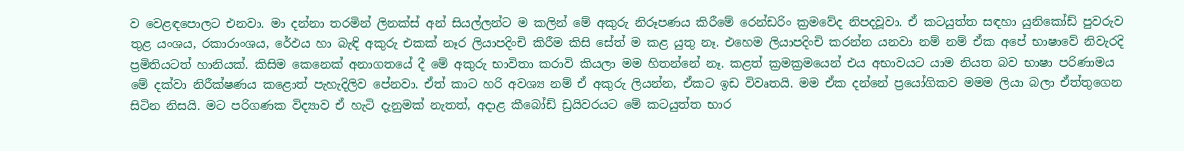ව වෙළඳපොලට එනවා. මා දන්නා තරමින් ලිනක්ස් අන් සියල්ලන්ට ම කලින් මේ අකුරු නිරූපණය කිරීමේ රෙන්ඩරිං ක්‍රමවේද නිපදවූවා. ඒ කටයුත්ත සඳහා යුනිකෝඩ් පුවරුව තුළ යංශය, රකාරාංශය, රේඵය හා බැඳි අකුරු එකක් නෑර ලියාපදිංචි කිරීම කිසි සේත් ම කළ යුතු නෑ. එහෙම ලියාපදිංචි කරන්න යනවා නම් නම් ඒක අපේ භාෂාවේ නිවැරදි ප්‍රමිතියටත් හානියක්. කිසිම කෙනෙක් අනාගතයේ දී මේ අකුරු භාවිතා කරාවි කියලා මම හිතන්නේ නෑ. කළත් ක්‍රමක්‍රමයෙන් එය අභාවයට යාම නියත බව භාෂා පරිණාමය මේ දක්වා නිරීක්ෂණය කළොත් පැහැදිලිව පේනවා. ඒත් කාට හරි අවශ්‍ය නම් ඒ අකුරු ලියන්න, ඒකට ඉඩ විවෘතයි. මම ඒක දන්නේ ප්‍රයෝගිකව මමම ලියා බලා ඒත්තුගෙන සිටින නිසයි. මට පරිගණක විද්‍යාව ඒ හැටි දැනුමක් නැතත්, අදාළ කීබෝඩ් ඩ්‍රයිවරයට මේ කටයුත්ත භාර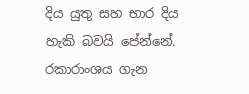දිය යුතු සහ භාර දිය හැකි බවයි පේන්නේ. රකාරාංශය ගැන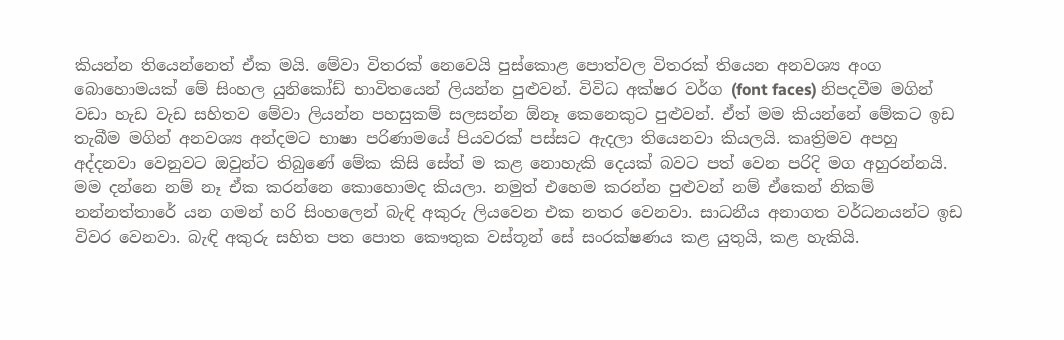කියන්න තියෙන්නෙත් ඒක මයි. මේවා විතරක් නෙවෙයි පුස්කොළ පොත්වල විතරක් තියෙන අනවශ්‍ය අංග බොහොමයක් මේ සිංහල යුනිකෝඩ් භාවිතයෙන් ලියන්න පුළුවන්. විවිධ අක්ෂර වර්ග (font faces) නිපදවීම මගින් වඩා හැඩ වැඩ සහිතව මේවා ලියන්න පහසුකම් සලසන්න ඕනෑ කෙනෙකුට පුළුවන්. ඒත් මම කියන්නේ මේකට ඉඩ තැබීම මගින් අනවශ්‍ය අන්දමට භාෂා පරිණාමයේ පියවරක් පස්සට ඇදලා තියෙනවා කියලයි. කෘත්‍රිමව අපහු අද්දනවා වෙනුවට ඔවුන්ට තිබුණේ මේක කිසි සේත් ම කළ නොහැකි දෙයක් බවට පත් වෙන පරිදි මග අහුරන්නයි. මම දන්නෙ නම් නෑ ඒක කරන්නෙ කොහොමද කියලා. නමුත් එහෙම කරන්න පුළුවන් නම් ඒකෙන් නිකම් නන්නත්තාරේ යන ගමන් හරි සිංහලෙන් බැඳි අකුරු ලියවෙන එක නතර වෙනවා. සාධනීය අනාගත වර්ධනයන්ට ඉඩ විවර වෙනවා. බැඳි අකුරු සහිත පත පොත කෞතුක වස්තූන් සේ සංරක්ෂණය කළ යුතුයි, කළ හැකියි.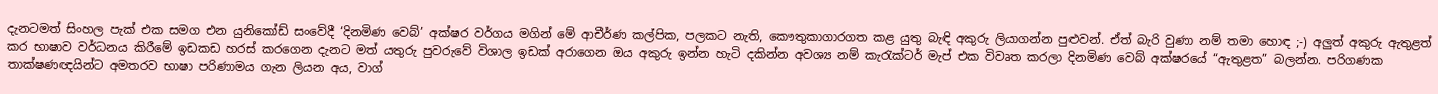දැනටමත් සිංහල පැක් එක සමග එන යුනිකෝඩ් සංවේදී ‘දිනමිණ වෙබ්’ අක්ෂර වර්ගය මගින් මේ ආචීර්ණ කල්පික, පලකට නැති, කෞතුකාගාරගත කළ යුතු බැඳි අකුරු ලියාගන්න පුළුවන්. ඒත් බැරි වුණා නම් තමා හොඳ ;-) අලුත් අකුරු ඇතුළත් කර භාෂාව වර්ධනය කිරීමේ ඉඩකඩ හරස් කරගෙන දැනට මත් යතුරු පුවරුවේ විශාල ඉඩක් අරාගෙන ඔය අකුරු ඉන්න හැටි දකින්න අවශ්‍ය නම් කැරැක්ටර් මැප් එක විවෘත කරලා දිනමිණ වෙබ් අක්ෂරයේ “ඇතුළත” බලන්න. පරිගණක තාක්ෂණඥයින්ට අමතරව භාෂා පරිණාමය ගැන ලියන අය, වාග්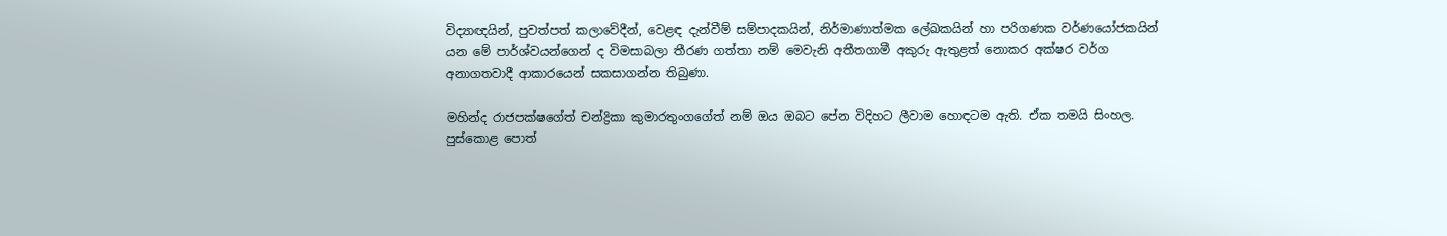විද්‍යාඥයින්, පුවත්පත් කලාවේදීන්, වෙළඳ දැන්වීම් සම්පාදකයින්, නිර්මාණාත්මක ලේඛකයින් හා පරිගණක වර්ණයෝජකයින් යන මේ පාර්ශ්වයන්ගෙන් ද විමසාබලා තීරණ ගත්තා නම් මෙවැනි අතීතගාමී අකුරු ඇතුළත් නොකර අක්ෂර වර්ග අනාගතවාදී ආකාරයෙන් සකසාගන්න තිබුණා.

මහින්ද රාජපක්ෂගේත් චන්ද්‍රිකා කුමාරතුංගගේත් නම් ඔය ඔබට පේන විදිහට ලීවාම හොඳටම ඇති. ඒක තමයි සිංහල. පුස්කොළ පොත්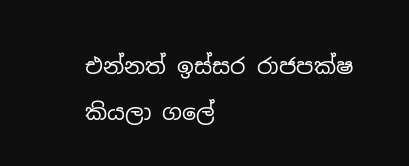එන්නත් ඉස්සර රාජපක්ෂ කියලා ගලේ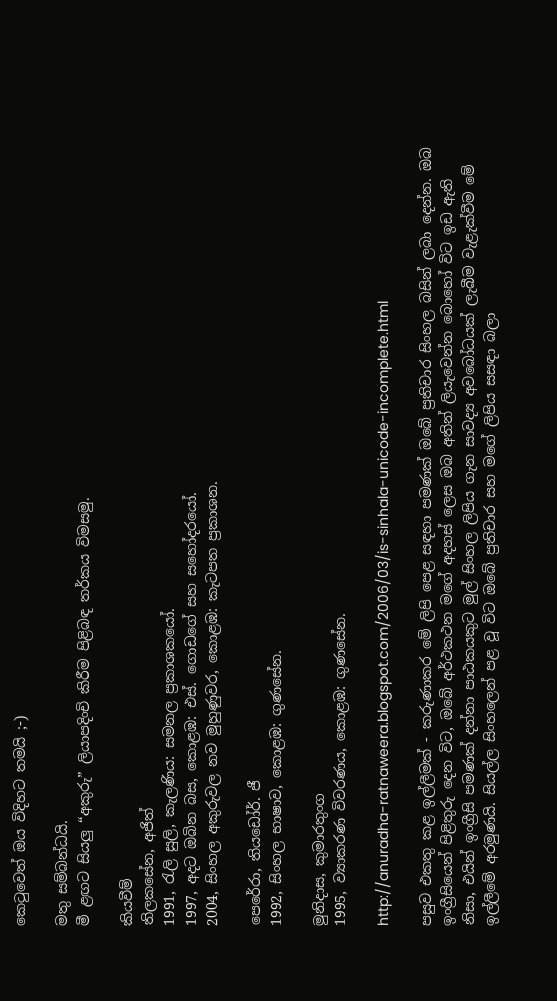කෙටුවෙත් ඔය විදිහට තමයි ;-)

මතු සම්බන්ධයි.
මී ළඟට සියලු “අකුරු” ලියාපදිංචි කිරීම පිළිබඳ තර්කය විමසමු.

කියවීම්
තිලකසේන, අජිත්
1991, රැලි සුලි, කැලණිය: සමනල ප්‍රකාශකයෝ.
1997, අදට ඔබින බස, කොළඹ: එස්. ගොඩගේ සහ සහෝදරයෝ.
2004, සිංහල අකුරුවල නව මුහුණුවර, කොළඹ: කැටපත ප්‍රකාශන.

පෙරේරා, තියඩෝර්. ජී
1992, සිංහල භාෂාව, කොළඹ: ගුණසේන.

මුනිදාස, කුමාරතුංග
1995, ව්‍යාකරණ විවරණය, කොළඹ: ගුණසේන.

http://anuradha-ratnaweera.blogspot.com/2006/03/is-sinhala-unicode-incomplete.html

පසුව එකතු කළ ඉල්ලීමක් - කරුණාකර මේ ලිපි පෙළ සඳහා පමණක් ඔබේ ප්‍රතිචාර සිංහල බසින් ලබා දෙන්න. ඔබ ඉංග්‍රීසියෙන් පිළිතුරු දෙන විට, ඔබේ අර්ථකථන මගේ අදහස් ලෙස ඔබ අතින් ලියැවෙන්න බොහෝ විට ඉඩ ඇති නිසා, එයින් ඉංග්‍රීසි පමණක් දන්නා පාඨකයකුට මුල් සිංහල ලිපිය ගැන සාවද්‍ය අවබෝධයක් ලැබීම වැළැක්වීම මේ ඉල්ලීමේ අරමුණයි. සියල්ල සිංහලෙන් පළ වූ විට ඔබේ ප්‍රතිචාර සහ මගේ ලිපිය සසඳා බලා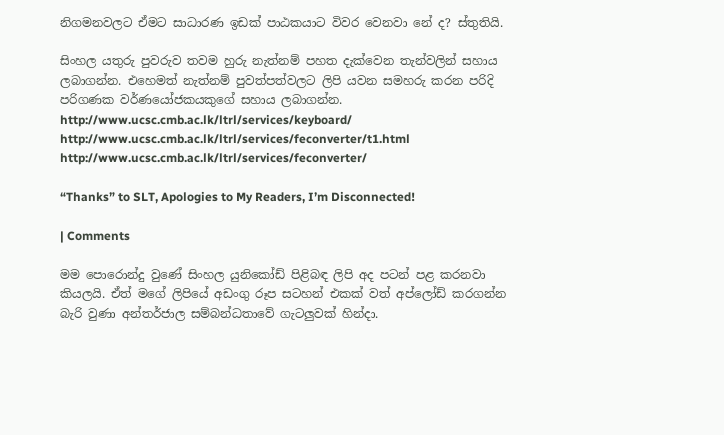නිගමනවලට ඒමට සාධාරණ ඉඩක් පාඨකයාට විවර වෙනවා නේ ද? ස්තුතියි.

සිංහල යතුරු පුවරුව තවම හුරු නැත්නම් පහත දැක්වෙන තැන්වලින් සහාය ලබාගන්න. එහෙමත් නැත්නම් පුවත්පත්වලට ලිපි යවන සමහරු කරන පරිදි පරිගණක වර්ණයෝජකයකුගේ සහාය ලබාගන්න.
http://www.ucsc.cmb.ac.lk/ltrl/services/keyboard/
http://www.ucsc.cmb.ac.lk/ltrl/services/feconverter/t1.html
http://www.ucsc.cmb.ac.lk/ltrl/services/feconverter/

“Thanks” to SLT, Apologies to My Readers, I’m Disconnected!

| Comments

මම පො‍රොන්දු වුණේ සිංහල යුනිකෝඩ් පිළිබඳ ලිපි අද පටන් පළ කරනවා කියලයි. ඒත් මගේ ලිපියේ අඩංගු රූප සටහන් එකක් වත් අප්ලෝඩ් කරගන්න බැරි වුණා අන්තර්ජාල සම්බන්ධතාවේ ගැටලුවක් හින්දා.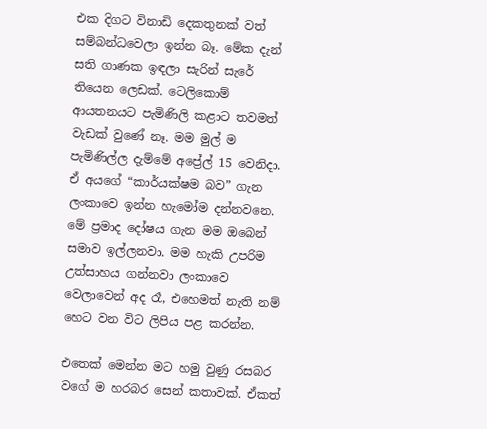එක දිගට විනාඩි දෙකතුනක් වත් සම්බන්ධවෙලා ඉන්න බෑ. මේක දැන් සති ගාණක ඉඳලා සැරින් සැරේ තියෙන ලෙඩක්. ටෙලිකොම් ආයතනයට‍ පැමිණිලි කළාට තවමත් වැඩක් වුණේ නෑ. මම මුල් ම පැමිණිල්ල දැම්මේ අප්‍රේල් 15 වෙනිදා. ඒ අයගේ “කාර්යක්ෂම බව” ගැන ලංකාවෙ ඉන්න හැමෝම දන්නවනෙ. මේ ප්‍රමාද දෝෂය ගැන මම ඔබෙන් සමාව ඉල්ලනවා. මම හැකි උපරිම උත්සාහය ගන්නවා ලංකාවෙ වෙලාවෙන් අද රෑ, එහෙමත් නැති නම් හෙට වන විට ලිපිය පළ කරන්න.

එතෙක් මෙන්න මට හමු වුණු රසබර වගේ ම හරබර සෙන් කතාවක්. ඒකත්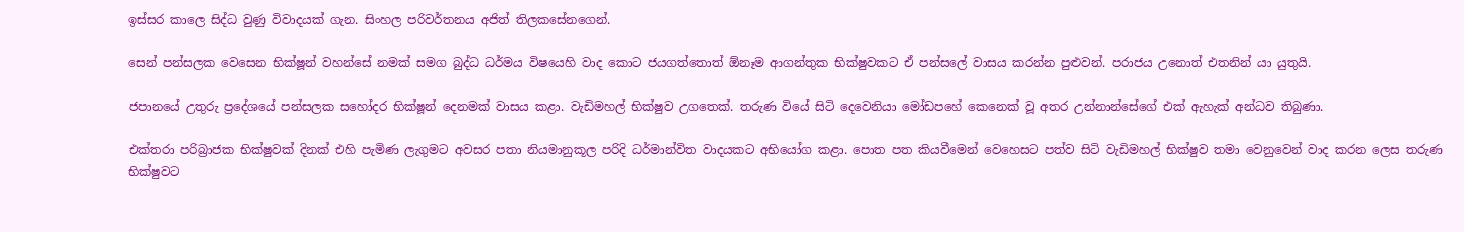ඉස්සර කාලෙ සිද්ධ වුණු විවාදයක් ගැන. සිංහල පරිවර්තනය අජිත් තිලකසේනගෙන්.

සෙන් පන්සලක වෙසෙන භික්ෂූන් වහන්සේ නමක් සමග බුද්ධ ධර්මය විෂයෙහි වාද කොට ජයගත්තොත් ඕනෑම ආගන්තුක භික්ෂුවකට ඒ පන්සලේ වාසය කරන්න පුළුවන්. පරාජය උනොත් එතනින් යා යුතුයි.

ජපානයේ උතුරු ප්‍රදේශයේ පන්සලක සහෝදර භික්ෂූන් දෙනමක් වාසය කළා. වැඩිමහල් භික්ෂුව උගතෙක්. තරුණ වියේ සිටි දෙවෙනියා මෝඩපහේ කෙනෙක් වූ අතර උන්නාන්සේගේ එක් ඇහැක් අන්ධව තිබුණා.

එක්තරා පරිබ්‍රාජක භික්ෂුවක් දිනක් එහි පැමිණ ලැගුමට අවසර පතා නියමානුකූල පරිදි ධර්මාන්විත වාදයකට අභියෝග කළා. පොත පත කියවීමෙන් වෙහෙසට පත්ව සිටි වැඩිමහල් භික්ෂුව තමා වෙනුවෙන් වාද කරන ලෙස තරුණ භික්ෂුවට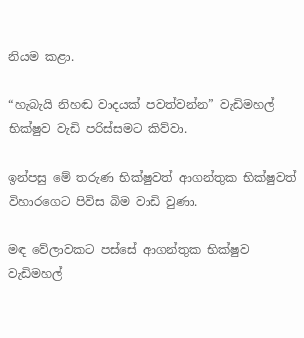නියම කළා.

“හැබැයි නිහඬ වාදයක් පවත්වන්න” වැඩිමහල් භික්ෂුව වැඩි පරිස්සමට කිව්වා.

ඉන්පසු මේ තරුණ භික්ෂුවත් ආගන්තුක භික්ෂුවත් විහාරගෙට පිවිස බිම වාඩි වුණා.

මඳ වේලාවකට පස්සේ ආගන්තුක භික්ෂුව වැඩිමහල්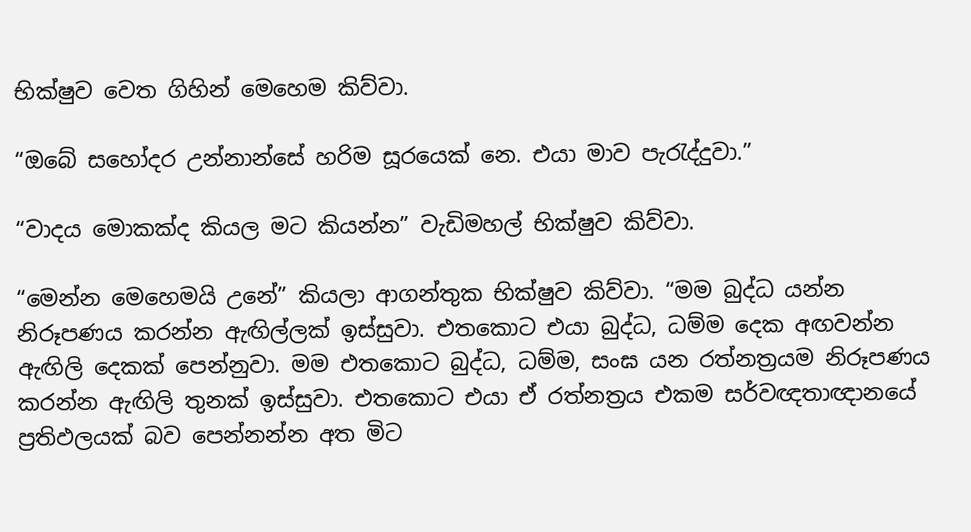භික්ෂුව වෙත ගිහින් මෙහෙම කිව්වා.

“ඔබේ සහෝදර උන්නාන්සේ හරිම සූරයෙක් නෙ. එයා මාව පැරැද්දුවා.”

“වාදය මොකක්ද කියල මට කියන්න” වැඩිමහල් භික්ෂුව කිව්වා.

“මෙන්න මෙහෙමයි උනේ” කියලා ආගන්තුක භික්ෂුව කිව්වා. “මම බුද්ධ යන්න නිරූපණය කරන්න ඇඟිල්ලක් ඉස්සුවා. එතකොට එයා බුද්ධ, ධම්ම දෙක අඟවන්න ඇඟිලි දෙකක් පෙන්නුවා. මම එතකොට බුද්ධ, ධම්ම, සංඝ යන රත්නත්‍රයම නිරූපණය කරන්න ඇඟිලි තුනක් ඉස්සුවා. එතකොට එයා ඒ රත්නත්‍රය එකම සර්වඥතාඥානයේ ප්‍රතිඵලයක් බව පෙන්නන්න අත මිට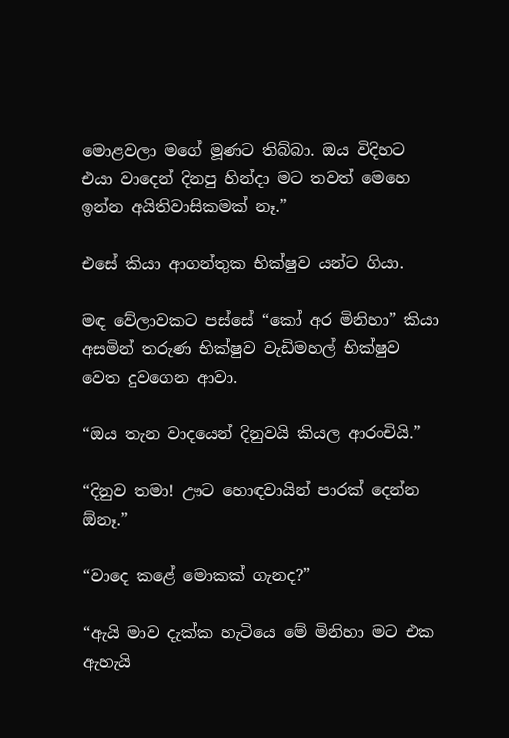මොළවලා මගේ මූණට තිබ්බා. ඔය විදිහට එයා වාදෙන් දිනපු හින්දා මට තවත් මෙහෙ ඉන්න අයිතිවාසිකමක් නෑ.”

එසේ කියා ආගන්තුක භික්ෂුව යන්ට ගියා.

මඳ වේලාවකට පස්සේ “කෝ අර මිනිහා” කියා අසමින් තරුණ භික්ෂුව වැඩිමහල් භික්ෂුව වෙත දුවගෙන ආවා.

“ඔය තැන වාදයෙන් දිනුවයි කියල ආරංචියි.”

“දිනුව තමා! ඌට හොඳවායින් පාරක් දෙන්න ඕනෑ.”

“වාදෙ කළේ මොකක් ගැනද?”

“ඇයි මාව දැක්ක හැටියෙ මේ මිනිහා මට එක ඇහැයි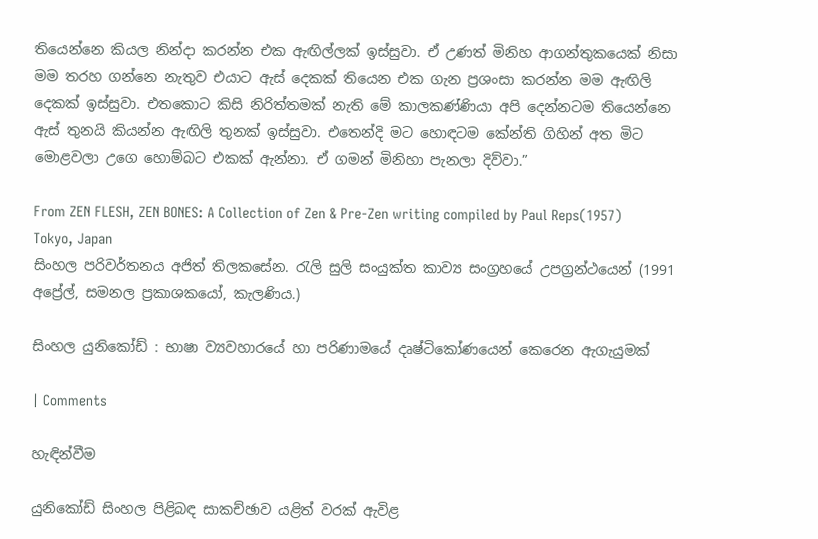තියෙන්නෙ කියල නින්දා කරන්න එක ඇඟිල්ලක් ඉස්සුවා. ඒ උණත්‍ මිනිහ ආගන්තුකයෙක් නිසා මම තරහ ගන්නෙ නැතුව එයාට ඇස් දෙකක් තියෙන එක ගැන ප්‍රශංසා කරන්න මම ඇඟිලි දෙකක් ඉස්සුවා. එතකොට කිසි නිරිත්තමක් නැති මේ කාලකණ්ණියා අපි දෙන්නටම තියෙන්නෙ ඇස් තුනයි කියන්න ඇඟිලි තුනක් ඉස්සුවා. එතෙන්දි මට හොඳටම කේන්ති ගිහින් අත මිට මොළවලා උගෙ හොම්බට එකක් ඇන්නා. ඒ ගමන් මිනිහා පැනලා දිව්වා.”

From ZEN FLESH, ZEN BONES: A Collection of Zen & Pre-Zen writing compiled by Paul Reps(1957) Tokyo, Japan
සිංහල පරිවර්තනය අජිත් තිලකසේන. රැලි සුලි සංයුක්ත කාව්‍ය සංග්‍රහයේ උපග්‍රන්ථයෙන් (1991 අප්‍රේල්, සමනල ප්‍රකාශකයෝ, කැලණිය.)

සිංහල යුනිකෝඩ් : භාෂා ව්‍යවහාරයේ හා පරිණාමයේ දෘෂ්ටිකෝණයෙන් කෙරෙන ඇගැයුමක්

| Comments

හැඳින්වීම

යුනිකෝඩ් සිංහල පිළිබඳ සාකච්ඡාව යළිත් වරක් ඇවිළ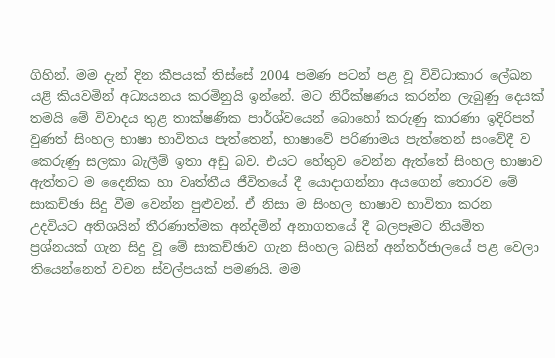ගිහින්. මම දැන් දින කීපයක් තිස්සේ 2004 පමණ පටන් පළ වූ විවිධාකාර ලේඛන යළි කියවමින් අධ්‍යයනය කරමිනුයි ඉන්නේ. මට නිරීක්ෂණය කරන්න ලැබුණු දෙයක් තමයි මේ විවාදය තුළ තාක්ෂණික පාර්ශ්වයෙන් බොහෝ කරුණු කාරණා ඉදිරිපත් වුණත් සිංහල භාෂා භාවිතය පැත්තෙන්, භාෂාවේ පරිණාමය පැත්තෙන් සංවේදී ව කෙරුණු සලකා බැලීම් ඉතා අඩු බව. එයට හේතුව වෙන්න ඇත්තේ සිංහල භාෂාව ඇත්තට ම දෛනික හා වෘත්තීය ජීවිතයේ දී යොදාගන්නා අයගෙන් තොරව මේ සාකච්ඡා සිදු වීම වෙන්න පුළුවන්. ඒ නිසා ම සිංහල භාෂාව භාවිතා කරන උදවියට අතිශයින් තීරණාත්මක අන්දමින් අනාගතයේ දී බලපෑමට නියමිත ප්‍රශ්නයක් ගැන සිදු වූ මේ සාකච්ඡාව ගැන සිංහල බසින් අන්තර්ජාලයේ පළ වෙලා තියෙන්නෙත් වචන ස්වල්පයක් පමණයි. මම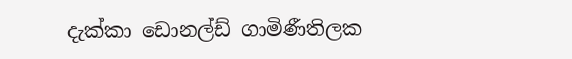දැක්කා ඩොනල්ඩ් ගාමිණීතිලක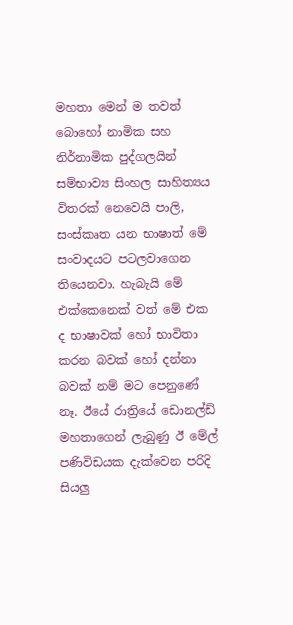මහතා මෙන් ම තවත් බොහෝ නාමික සහ නිර්නාමික පුද්ගලයින් සම්භාව්‍ය සිංහල සාහිත්‍යය විතරක් නෙවෙයි පාලි, සංස්කෘත යන භාෂාත් මේ සංවාදයට පටලවාගෙන තියෙනවා. හැබැයි මේ එක්කෙනෙක් වත් මේ එක ද භාෂාවක් හෝ භාවිතා කරන බවක් හෝ දන්නා බවක් නම් මට පෙනුණේ නෑ. ඊයේ රාත්‍රියේ ඩොනල්ඩ් මහතාගෙන් ලැබුණු ඊ මේල් පණිවිඩයක දැක්වෙන පරිදි සියලු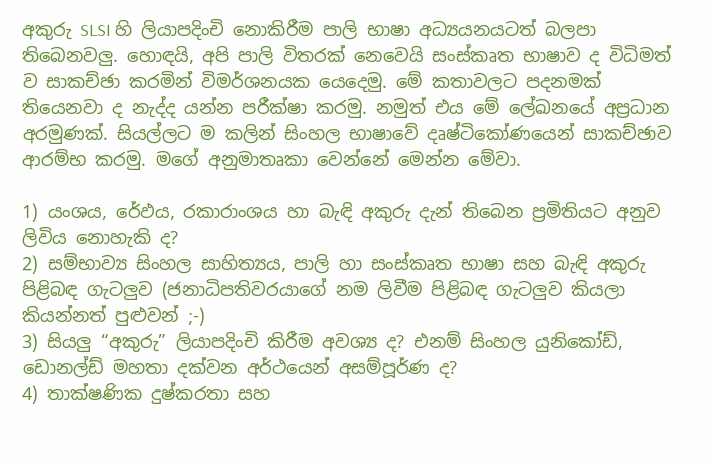අකුරු SLSI හි ලියාපදිංචි නොකිරීම පාලි භාෂා අධ්‍යයනයටත් බලපා තිබෙනවලු. හොඳයි, අපි පාලි විතරක් නෙවෙයි සංස්කෘත භාෂාව ද විධිමත් ව සාකච්ඡා කරමින් විමර්ශනයක යෙදෙමු. මේ කතාවලට පදනමක් තියෙනවා ද නැද්ද යන්න පරීක්ෂා කරමු. නමුත් එය මේ ලේඛනයේ අප්‍රධාන අරමුණක්. සියල්ලට ම කලින් සිංහල භාෂාවේ දෘෂ්ටිකෝණයෙන් සාකච්ඡාව ආරම්භ කරමු. මගේ අනුමාතෘකා වෙන්නේ මෙන්න මේවා.

1) යංශය, රේඵය, රකාරාංශය හා බැඳි අකුරු දැන් තිබෙන ප්‍රමිතියට අනුව ලිවිය නොහැකි ද?
2) සම්භාව්‍ය සිංහල සාහිත්‍යය, පාලි හා සංස්කෘත භාෂා සහ බැඳි අකුරු පිළිබඳ ගැටලුව (ජනාධිපතිවරයාගේ නම ලිවීම පිළිබඳ ගැටලුව කියලා කියන්නත් පුළුවන් ;-)
3) සියලු “අකුරු” ලියාපදිංචි කිරීම අවශ්‍ය ද? එනම් සිංහල යුනිකෝඩ්, ඩොනල්ඩ් මහතා දක්වන අර්ථයෙන් අසම්පූර්ණ ද?
4) තාක්ෂණික දුෂ්කරතා සහ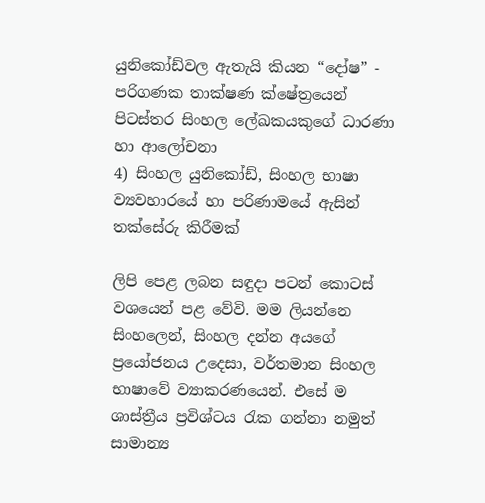යුනි‍කෝඩ්වල ඇතැයි කියන “දෝෂ” - පරිගණක තාක්ෂණ ක්ෂේත්‍රයෙන් පිටස්තර සිංහල ලේඛකයකුගේ ධාරණා හා ආලෝචනා
4) සිංහල යුනිකෝඩ්, සිංහල භාෂා ව්‍යවහාරයේ හා පරිණාමයේ ඇසින් තක්සේරු කිරීමක්

ලිපි පෙළ ලබන සඳුදා පටන් කොටස් වශයෙන් පළ වේවි. මම ලියන්නෙ සිංහලෙන්, සිංහල දන්න අයගේ ප්‍රයෝජනය උදෙසා, වර්තමාන සිංහල භාෂාවේ ව්‍යාකරණයෙන්. එසේ ම ශාස්ත්‍රීය ප්‍රවිශ්ටය රැක ගන්නා නමුත් සාමාන්‍ය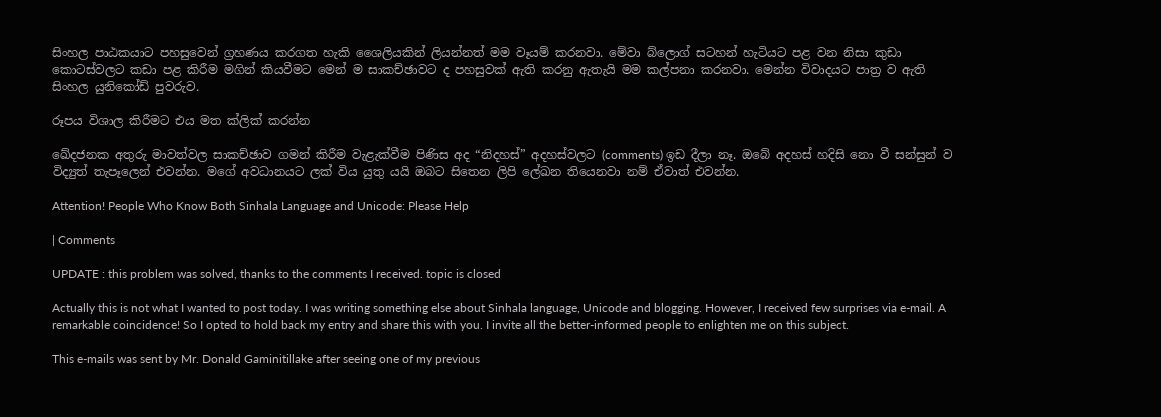සිංහල පාඨකයාට පහසුවෙන් ග්‍රහණය කරගත හැකි ශෛලියකින් ලියන්නත් මම වෑයම් කරනවා. මේවා බ්ලොග් සටහන් හැටියට පළ වන නිසා කුඩා කොටස්වලට කඩා පළ කිරීම මගින් කියවීමට මෙන් ම සාකච්ඡාවට ද පහසුවක් ඇති කරනු ඇතැයි මම කල්පනා කරනවා. මෙන්න විවාදයට පාත්‍ර ව ඇති සිංහල යුනිකෝඩ් පුවරුව.

රූපය විශාල කිරීමට එය මත ක්ලික් කරන්න

ඛේදජනක අතුරු මාවත්වල සාකච්ඡාව ගමන් කිරීම වැළැක්වීම පිණිස අද “නිදහස්” අදහස්වලට (comments) ඉඩ දීලා නෑ. ඔබේ අදහස් හදිසි නො වී සන්සුන් ව විද්‍යුත් තැපෑලෙන් එවන්න. මගේ අවධානයට ලක් විය යුතු යයි ඔබට සිතෙන ලිපි ලේඛන තියෙනවා නම් ඒවාත් එවන්න.

Attention! People Who Know Both Sinhala Language and Unicode: Please Help

| Comments

UPDATE : this problem was solved, thanks to the comments I received. topic is closed

Actually this is not what I wanted to post today. I was writing something else about Sinhala language, Unicode and blogging. However, I received few surprises via e-mail. A remarkable coincidence! So I opted to hold back my entry and share this with you. I invite all the better-informed people to enlighten me on this subject.

This e-mails was sent by Mr. Donald Gaminitillake after seeing one of my previous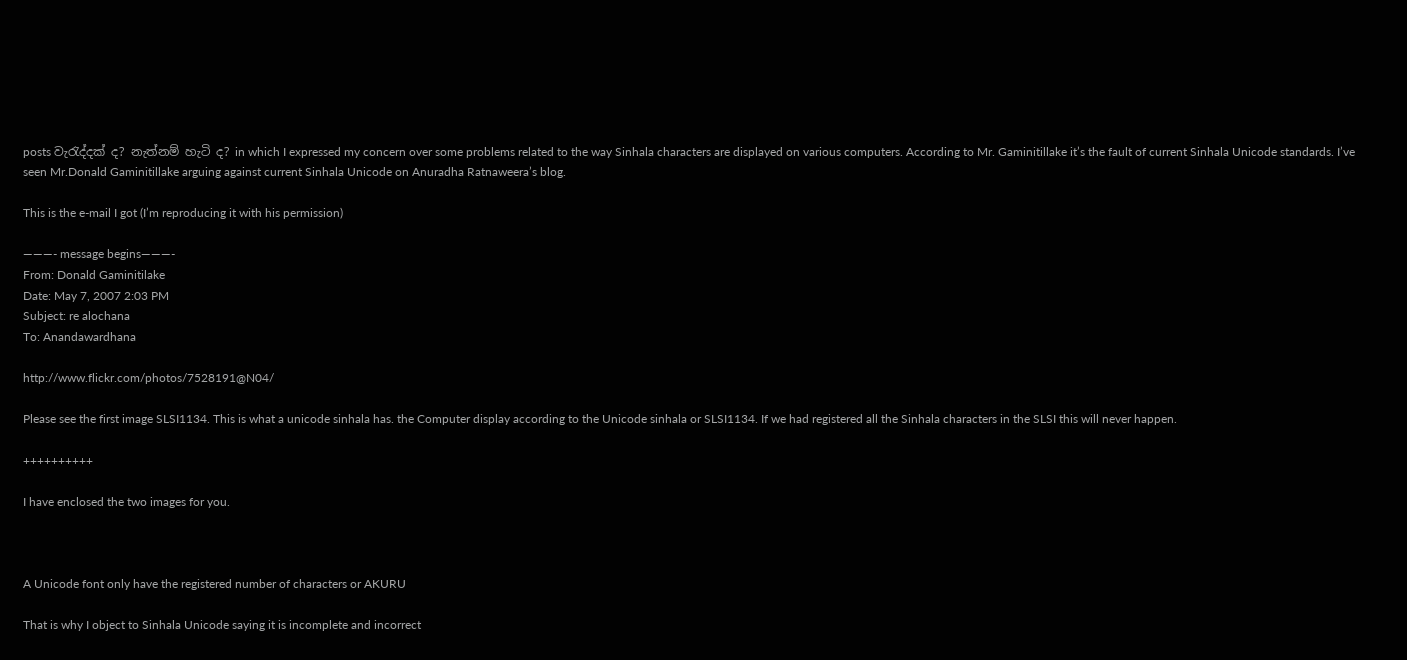posts වැරැද්දක් ද? නැත්නම් හැටි ද? in which I expressed my concern over some problems related to the way Sinhala characters are displayed on various computers. According to Mr. Gaminitillake it’s the fault of current Sinhala Unicode standards. I’ve seen Mr.Donald Gaminitillake arguing against current Sinhala Unicode on Anuradha Ratnaweera’s blog.

This is the e-mail I got (I’m reproducing it with his permission)

———- message begins———-
From: Donald Gaminitilake
Date: May 7, 2007 2:03 PM
Subject: re alochana
To: Anandawardhana

http://www.flickr.com/photos/7528191@N04/

Please see the first image SLSI1134. This is what a unicode sinhala has. the Computer display according to the Unicode sinhala or SLSI1134. If we had registered all the Sinhala characters in the SLSI this will never happen.

++++++++++

I have enclosed the two images for you.



A Unicode font only have the registered number of characters or AKURU

That is why I object to Sinhala Unicode saying it is incomplete and incorrect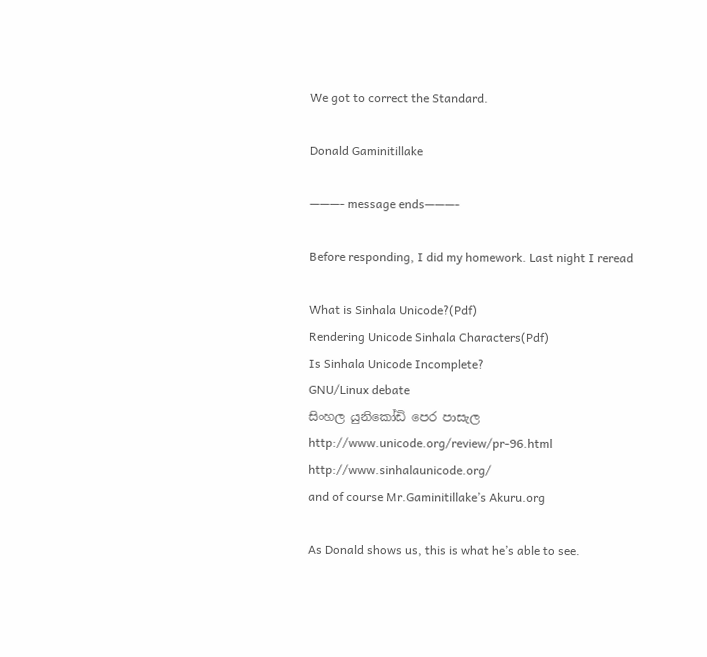We got to correct the Standard.

Donald Gaminitillake

———- message ends———-

Before responding, I did my homework. Last night I reread

What is Sinhala Unicode?(Pdf)
Rendering Unicode Sinhala Characters(Pdf)
Is Sinhala Unicode Incomplete?
GNU/Linux debate
සිංහල යුනිකෝඩි පෙර පාසැල
http://www.unicode.org/review/pr-96.html
http://www.sinhalaunicode.org/
and of course Mr.Gaminitillake’s Akuru.org

As Donald shows us, this is what he’s able to see.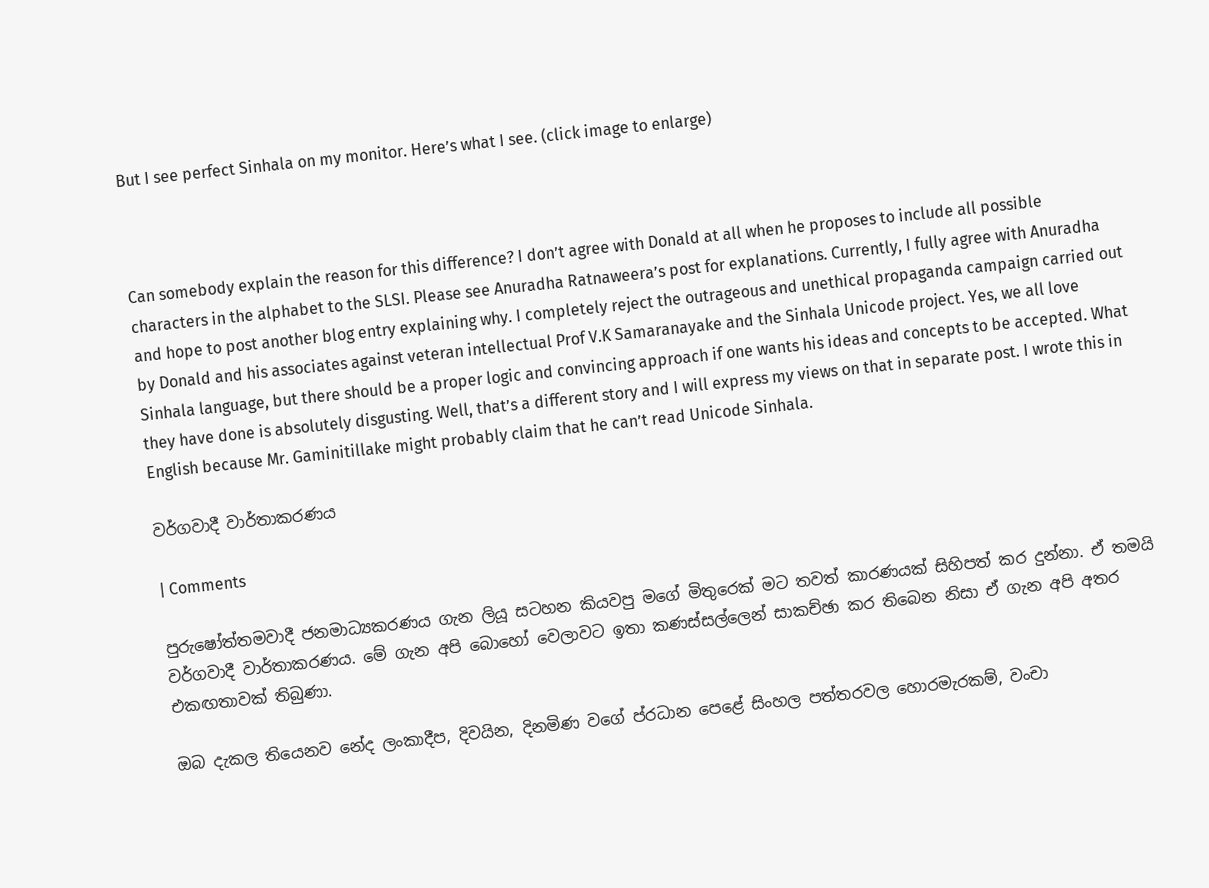But I see perfect Sinhala on my monitor. Here’s what I see. (click image to enlarge)



Can somebody explain the reason for this difference? I don’t agree with Donald at all when he proposes to include all possible characters in the alphabet to the SLSI. Please see Anuradha Ratnaweera’s post for explanations. Currently, I fully agree with Anuradha and hope to post another blog entry explaining why. I completely reject the outrageous and unethical propaganda campaign carried out by Donald and his associates against veteran intellectual Prof V.K Samaranayake and the Sinhala Unicode project. Yes, we all love Sinhala language, but there should be a proper logic and convincing approach if one wants his ideas and concepts to be accepted. What they have done is absolutely disgusting. Well, that’s a different story and I will express my views on that in separate post. I wrote this in English because Mr. Gaminitillake might probably claim that he can’t read Unicode Sinhala.

වර්ගවාදී වාර්තාකරණය

| Comments

පුරුෂෝත්තමවාදී ජනමාධ්‍යකරණය ගැන ලියූ සටහන කියවපු මගේ මිතුරෙක් මට තවත් කාරණයක් සිහිපත් කර දුන්නා. ඒ තමයි වර්ගවාදී වාර්තාකරණය. මේ ගැන අපි බොහෝ වෙලාවට ඉතා කණස්සල්ලෙන් සාකච්ඡා කර තිබෙන නිසා ඒ ගැන අපි අතර එකඟතාවක් තිබුණා.

ඔබ දැකල තියෙනව නේද ලංකාදීප, දිවයින, දිනමිණ වගේ ප්රධාන පෙළේ සිංහල පත්තරවල හොරමැරකම්, වංචා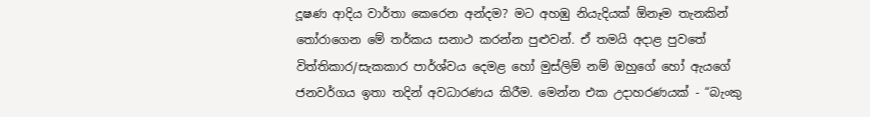දූෂණ ආදිය වාර්තා කෙරෙන අන්දම? මට අහඹු නියැදියක් ඕනෑම තැනකින් තෝරාගෙන මේ තර්කය සනාථ කරන්න පුළුවන්. ඒ තමයි අදාළ පුවතේ විත්තිකාර/සැකකාර පාර්ශ්වය දෙමළ හෝ මුස්ලිම් නම් ඔහුගේ හෝ ඇයගේ ජනවර්ගය ඉතා තදින් අවධාරණය කිරීම. මෙන්න එක උදාහරණයක් - “බැංකු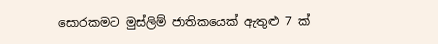සොරකමට මුස්ලිම් ජාතිකයෙක් ඇතුළු 7 ක්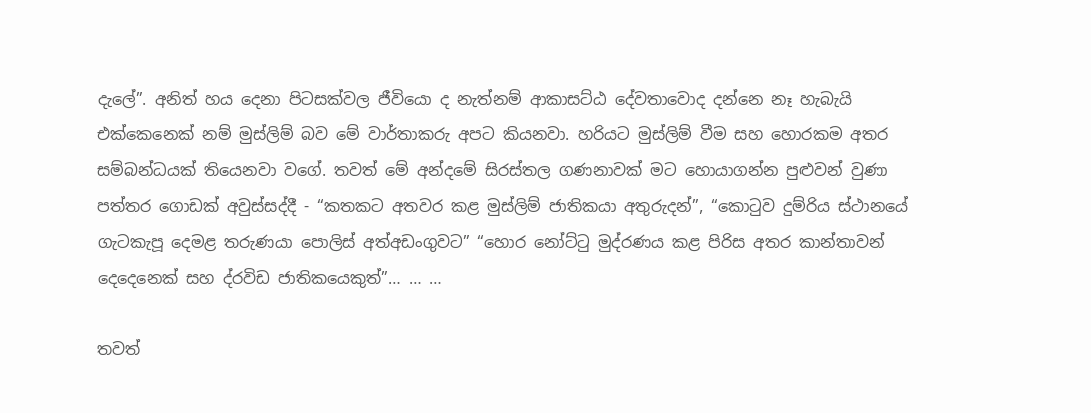දැලේ”. අනිත් හය දෙනා පිටසක්වල ජීවියො ද නැත්නම් ආකාසට්ඨ දේවතාවොද දන්නෙ නෑ හැබැයි එක්කෙනෙක් නම් මුස්ලිම් බව මේ වාර්තාකරු අපට කියනවා. හරියට මුස්ලිම් වීම සහ හොරකම අතර සම්බන්ධයක් තියෙනවා වගේ. තවත් මේ අන්දමේ සිරස්තල ගණනාවක් මට හොයාගන්න පුළුවන් වුණා පත්තර ගොඩක් අවුස්සද්දී - “කතකට අතවර කළ මුස්ලිම් ජාතිකයා අතුරුදන්”, “කොටුව දුම්රිය ස්ථානයේ ගැටකැපූ දෙමළ තරුණයා පොලිස් අත්අඩංගුවට” “හොර නෝට්ටු මුද්රණය කළ පිරිස අතර කාන්තාවන් දෙදෙනෙක් සහ ද්රවිඩ ජාතිකයෙකුත්”… … …

තවත්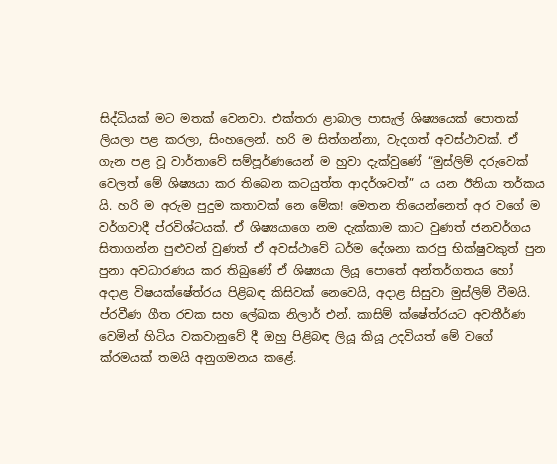සිද්ධියක් මට මතක් වෙනවා. එක්තරා ළාබාල පාසැල් ශිෂ්‍යයෙක් පොතක් ලියලා පළ කරලා, සිංහලෙන්. හරි ම සිත්ගන්නා, වැදගත් අවස්ථාවක්. ඒ ගැන පළ වූ වාර්තාවේ සම්පූර්ණයෙන් ම හුවා දැක්වුණේ “මුස්ලිම් දරුවෙක් වෙලත් මේ ශිෂ්‍යයා කර තිබෙන කටයුත්ත ආදර්ශවත්” ය යන ඊනියා තර්කය යි. හරි ම අරුම පුදුම කතාවක් නෙ මේක! මෙතන තියෙන්නෙත් අර වගේ ම වර්ගවාදී ප්රවිශ්ටයක්. ඒ ශිෂ්‍යයාගෙ නම දැක්කාම කාට වුණත් ජනවර්ගය සිතාගන්න පුළුවන් වුණත් ඒ අවස්ථාවේ ධර්ම දේශනා කරපු භික්ෂුවකුත් පුන පුනා අවධාරණය කර තිබුණේ ඒ ශිෂ්‍යයා ලියූ පො‍තේ අන්තර්ගතය හෝ අදාළ විෂයක්ෂේත්රය පිළිබඳ කිසිවක් නෙවෙයි, අදාළ සිසුවා මුස්ලිම් වීමයි. ප්රවීණ ගීත රචක සහ ලේඛක නිලාර් එන්. කාසිම් ක්ෂේත්රයට අවතීර්ණ වෙමින් හිටිය වකවානුවේ දී ඔහු පිළිබඳ ලියූ කියූ උදවියත් මේ වගේ ක්රමයක් තමයි අනුගමනය කළේ.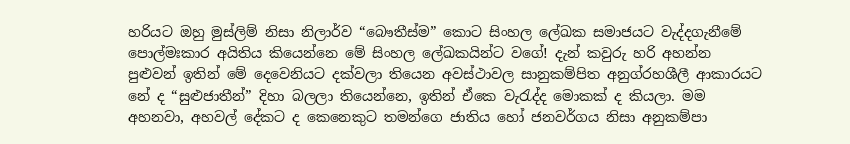හරියට ඔහු මුස්ලිම් නිසා නිලාර්ව “බෞතීස්ම” කොට සිංහල ලේඛක සමාජයට වැද්දගැනීමේ පොල්මඃකාර අයිතිය කියෙන්නෙ මේ සිංහල ලේඛකයින්ට වගේ! දැන් කවුරු හරි අහන්න පුළුවන් ඉතින් මේ දෙවෙනියට දක්වලා තියෙන අවස්ථාවල සානුකම්පිත අනුග්රහශීලී ආකාරයට නේ ද “සුළුජාතීන්” දිහා බලලා තියෙන්නෙ, ඉතින් ඒකෙ වැරැද්ද මොකක් ද කියලා. මම අහනවා, අහවල් දේකට ද කෙනෙකුට තමන්ගෙ ජාතිය හෝ ජනවර්ගය නිසා අනුකම්පා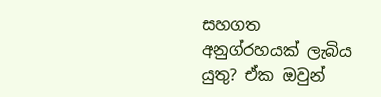සහගත අනුග්රහයක් ලැබිය යුතු? ඒක ඔවුන්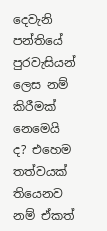දෙවැනි පන්තියේ පුරවැසියන් ලෙස නම් කිරීමක් නෙමෙයි ද? එහෙම තත්වයක් තියෙනව නම් ඒකත්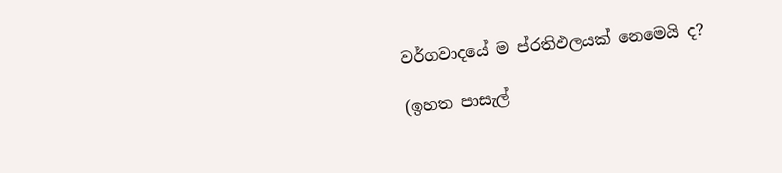වර්ගවාදයේ ම ප්රතිඵලයක් නෙමෙයි ද?

(ඉහත පාසැල්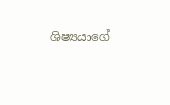ශිෂ්‍යයාගේ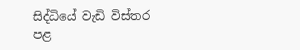සිද්ධියේ වැඩි විස්තර පළ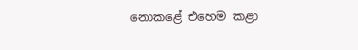නොකළේ එහෙම කළා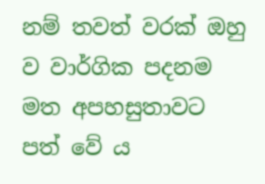නම් තවත් වරක් ඔහු ව වාර්ගික පදනම මත අපහසුතාවට පත් වේ ය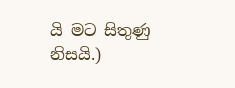යි මට සිතුණු නිසයි.)